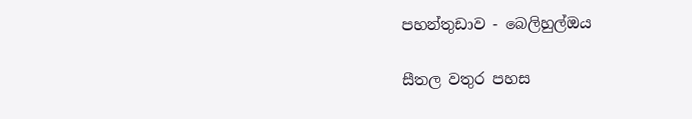පහන්තුඩාව - බෙලිහුල්ඔය

සීතල වතුර පහස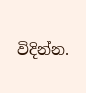විදින්න.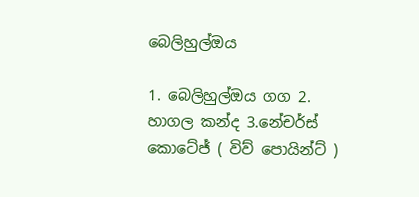බෙලිහුල්ඔය

1. බෙලිහුල්ඔය ගග 2. හාගල කන්ද 3.නේචර්ස් කොටේජ් ( විව් පොයින්ට් )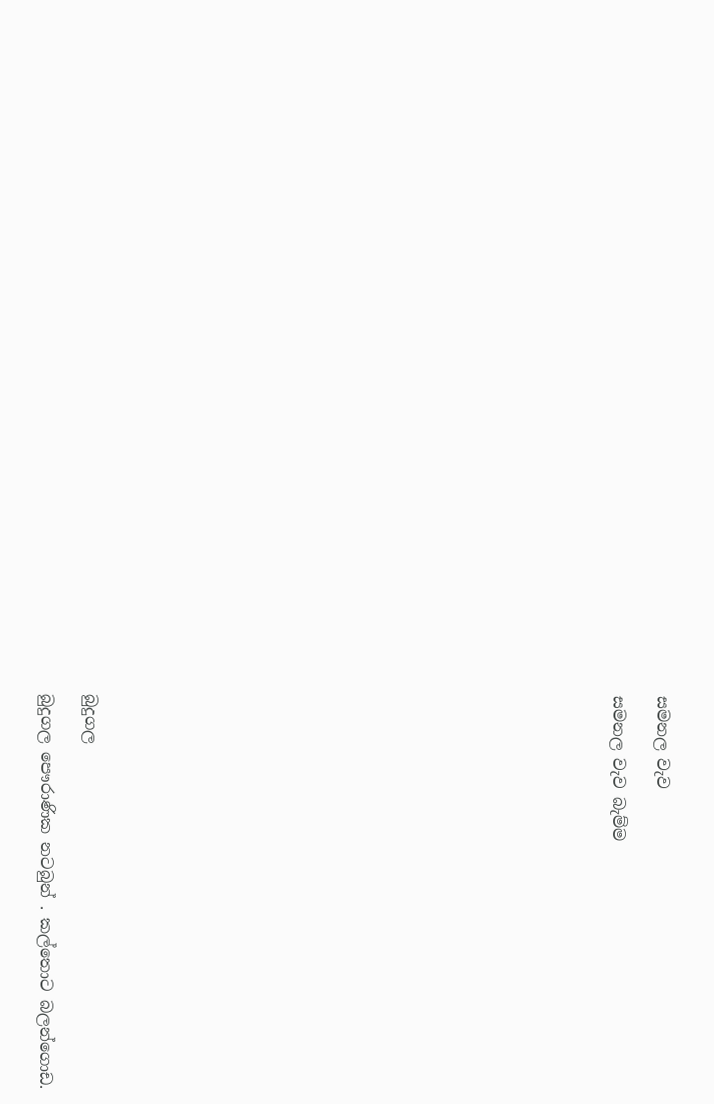සමනල වැව

සමනල වැව බැම්ම























බුදුගල

බුදුගල පෞරාණික නටබුන් . කල්තොට බලන්ගොඩ.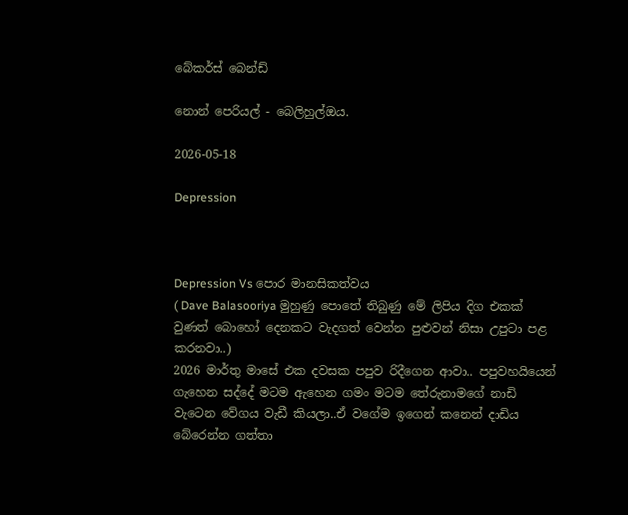බේකර්ස් බෙන්ඩ්

නොන් පෙරියල් - බෙලිහුල්ඔය.

2026-05-18

Depression



Depression Vs පොර මානසිකත්වය
( Dave Balasooriya මුහුණු පොතේ තිබුණු මේ ලිපිය දිග එකක් වුණත් බොහෝ දෙනකට වැදගත් වෙන්න පුළුවන් නිසා උපුටා පළ කරනවා..)
2026 මාර්තු මාසේ එක දවසක පපුව රිදීගෙන ආවා.. පපුවහයියෙන් ගැහෙන සද්දේ මටම ඇහෙන ගමං මටම තේරුනාමගේ නාඩි වැටෙන වේගය වැඩී කියලා..ඒ වගේම ඉගෙන් කනෙන් දාඩිය බේරෙන්න ගත්තා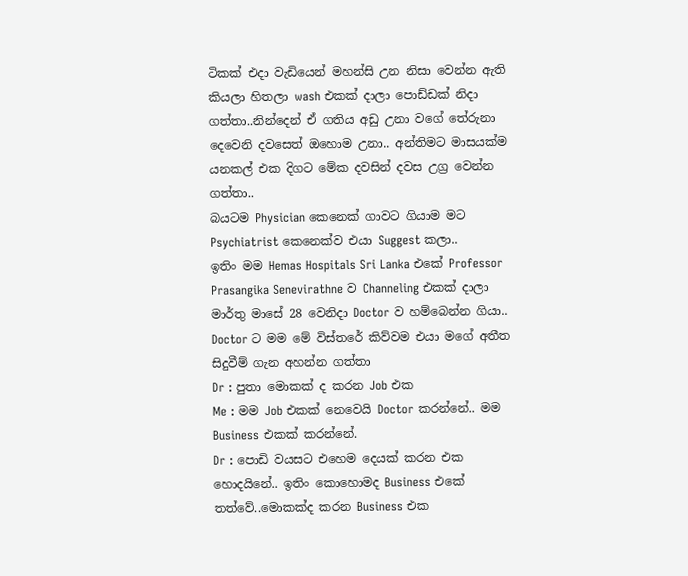ටිකක් එදා වැඩියෙන් මහන්සි උන නිසා වෙන්න ඇති කියලා හිතලා wash එකක් දාලා පොඩ්ඩක් නිදා ගත්තා..නින්දෙන් ඒ ගතිය අඩු උනා වගේ තේරුනා
දෙවෙනි දවසෙත් ඔහොම උනා.. අන්තිමට මාසයක්ම යනකල් එක දිගට මේක දවසින් දවස උග්‍ර වෙන්න ගත්තා..
බයටම Physician කෙනෙක් ගාවට ගියාම මට Psychiatrist කෙනෙක්ව එයා Suggest කලා..
ඉතිං මම Hemas Hospitals Sri Lanka එකේ Professor Prasangika Senevirathne ව Channeling එකක් දාලා මාර්තු මාසේ 28 වෙනිදා Doctor ව හම්බෙන්න ගියා..
Doctor ට මම මේ විස්තරේ කිව්වම එයා මගේ අතීත සිදුවීම් ගැන අහන්න ගත්තා
Dr : පුතා මොකක් ද කරන Job එක
Me : මම Job එකක් නෙවෙයි Doctor කරන්නේ.. මම Business එකක් කරන්නේ.
Dr : පොඩි වයසට එහෙම දෙයක් කරන එක හොදයිනේ.. ඉතිං කොහොමද Business එකේ තත්වේ..මොකක්ද කරන Business එක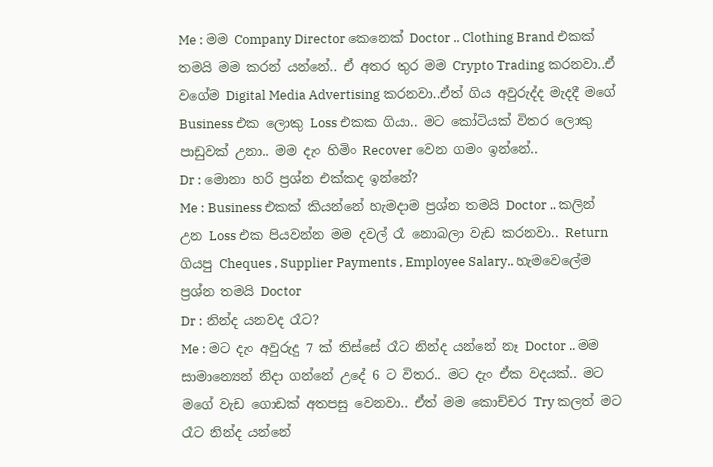Me : මම Company Director කෙනෙක් Doctor .. Clothing Brand එකක් තමයි මම කරන් යන්නේ.. ඒ අතර තුර මම Crypto Trading කරනවා..ඒ වගේම Digital Media Advertising කරනවා..ඒත් ගිය අවුරුද්ද මැදදී මගේ Business එක ලොකු Loss එකක ගියා.. මට කෝටියක් විතර ලොකු පාඩුවක් උනා.. මම දැං හිමිං Recover වෙන ගමං ඉන්නේ..
Dr : මොනා හරි ප්‍රශ්න එක්කද ඉන්නේ?
Me : Business එකක් කියන්නේ හැමදාම ප්‍රශ්න තමයි Doctor .. කලින් උන Loss එක පියවන්න මම දවල් රෑ නොබලා වැඩ කරනවා.. Return ගියපු Cheques , Supplier Payments , Employee Salary.. හැමවෙලේම ප්‍රශ්න තමයි Doctor
Dr : නින්ද යනවද රෑට?
Me : මට දැං අවුරුදු 7 ක් තිස්සේ රෑට නින්ද යන්නේ නෑ Doctor .. මම සාමාන්‍යෙන් නිදා ගන්නේ උදේ 6 ට විතර.. මට දැං ඒක වදයක්.. මට මගේ වැඩ ගොඩක් අතපසු වෙනවා.. ඒත් මම කොච්චර Try කලත් මට රෑට නින්ද යන්නේ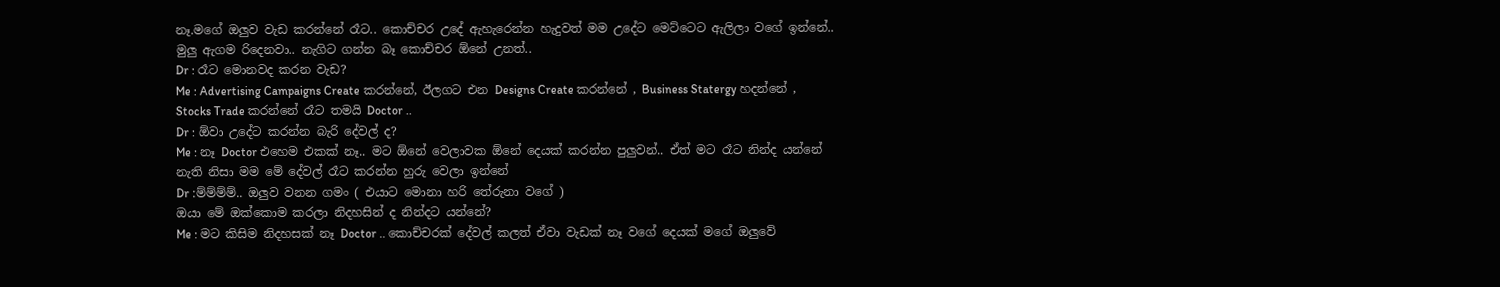නෑ.මගේ ඔලුව වැඩ කරන්නේ රෑට.. කොච්චර උදේ ඇහැරෙන්න හැදුවත් මම උදේට මෙට්ටෙට ඇලිලා වගේ ඉන්නේ.. මුලු ඇගම රිදෙනවා.. නැගිට ගන්න බෑ කොච්චර ඕනේ උනත්..
Dr : රෑට මොනවද කරන වැඩ?
Me : Advertising Campaigns Create කරන්නේ, ඊලගට එන Designs Create කරන්නේ , Business Statergy හදන්නේ , Stocks Trade කරන්නේ රෑට තමයි Doctor ..
Dr : ඕවා උදේට කරන්න බැරි දේවල් ද?
Me : නෑ Doctor එහෙම එකක් නෑ.. මට ඕනේ වෙලාවක ඕනේ දෙයක් කරන්න පුලුවන්.. ඒත් මට රෑට නින්ද යන්නේ නැති නිසා මම මේ දේවල් රෑට කරන්න හුරු වෙලා ඉන්නේ
Dr :ම්ම්ම්ම්.. ඔලුව වනන ගමං ( එයාට මොනා හරි තේරුනා වගේ )
ඔයා මේ ඔක්කොම කරලා නිදහසින් ද නින්දට යන්නේ?
Me : මට කිසිම නිදහසක් නෑ Doctor .. කොච්චරක් දේවල් කලත් ඒවා වැඩක් නෑ වගේ දෙයක් මගේ ඔලුවේ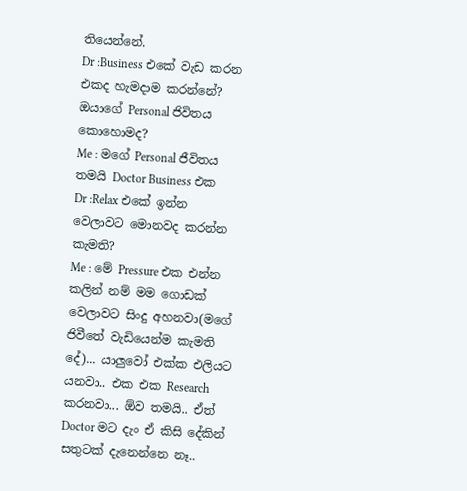තියෙන්නේ.
Dr :Business එකේ වැඩ කරන එකද හැමදාම කරන්නේ? ඔයාගේ Personal ජිවිතය කොහොමද?
Me : මගේ Personal ජීවිතය තමයි Doctor Business එක
Dr :Relax එකේ ඉන්න වෙලාවට මොනවද කරන්න කැමති?
Me : මේ Pressure එක එන්න කලින් නම් මම ගොඩක් වෙලාවට සිංදු අහනවා(මගේ ජිවීතේ වැඩියෙන්ම කැමති දේ)... යාලුවෝ එක්ක එලියට යනවා.. එක එක Research කරනවා... ඕව තමයි.. ඒත් Doctor මට දැං ඒ කිසි දේකින් සතුටක් දැනෙන්නෙ නෑ..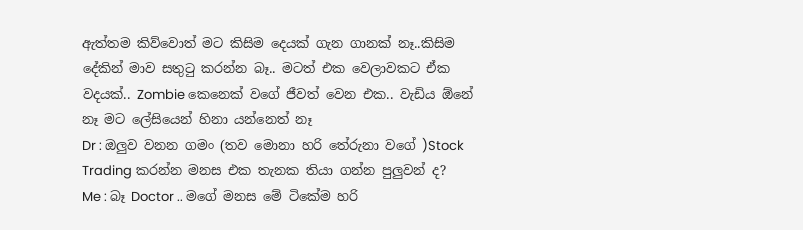ඇත්තම කිව්වොත් මට කිසිම දෙයක් ගැන ගානක් නෑ..කිසිම දේකින් මාව සතුටු කරන්න බෑ.. මටත් එක වෙලාවකට ඒක වදයක්.. Zombie කෙනෙක් වගේ ජීවත් වෙන එක.. වැඩිය ඕනේ නෑ මට ලේසියෙන් හිනා යන්නෙත් නෑ
Dr : ඔලුව වනන ගමං (තව මොනා හරි තේරුනා වගේ )Stock Trading කරන්න මනස එක තැනක තියා ගන්න පුලුවන් ද?
Me : බෑ Doctor .. මගේ මනස මේ ටිකේම හරි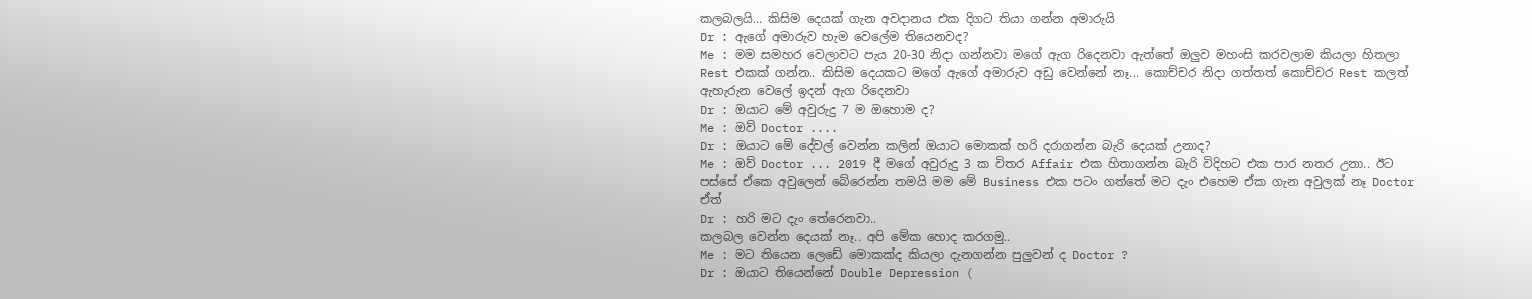කලබලයි... කිසිම දෙයක් ගැන අවදානය එක දිගට තියා ගන්න අමාරුයි
Dr : ඇගේ අමාරුව හැම වෙලේම තියෙනවද?
Me : මම සමහර වෙලාවට පැය 20-30 නිදා ගන්නවා මගේ ඇග රිදෙනවා ඇත්තේ ඔලුව මහංසි කරවලාම කියලා හිතලා Rest එකක් ගන්න.. කිසිම දෙයකට මගේ ඇගේ අමාරුව අඩු වෙන්නේ නෑ... කොච්චර නිදා ගත්තත් කොච්චර Rest කලත් ඇහැරුන වෙලේ ඉදන් ඇග රිදෙනවා
Dr : ඔයාට මේ අවුරුදු 7 ම ඔහොම ද?
Me : ඔව් Doctor ....
Dr : ඔයාට මේ දේවල් වෙන්න කලින් ඔයාට මොකක් හරි දරාගන්න බැරි දෙයක් උනාද?
Me : ඔව් Doctor ... 2019 දී මගේ අවුරුදු 3 ක විතර Affair එක හිතාගන්න බැරි විදිහට එක පාර නතර උනා.. ඊට පස්සේ ඒකෙ අවුලෙන් බේරෙන්න තමයි මම මේ Business එක පටං ගත්තේ මට දැං එහෙම ඒක ගැන අවුලක් නෑ Doctor ඒත්
Dr : හරි මට දැං තේරෙනවා..
කලබල වෙන්න දෙයක් නෑ.. අපි මේක හොද කරගමු..
Me : මට තියෙන ලෙඩේ මොකක්ද කියලා දැනගන්න පුලුවන් ද Doctor ?
Dr : ඔයාට තියෙන්නේ Double Depression (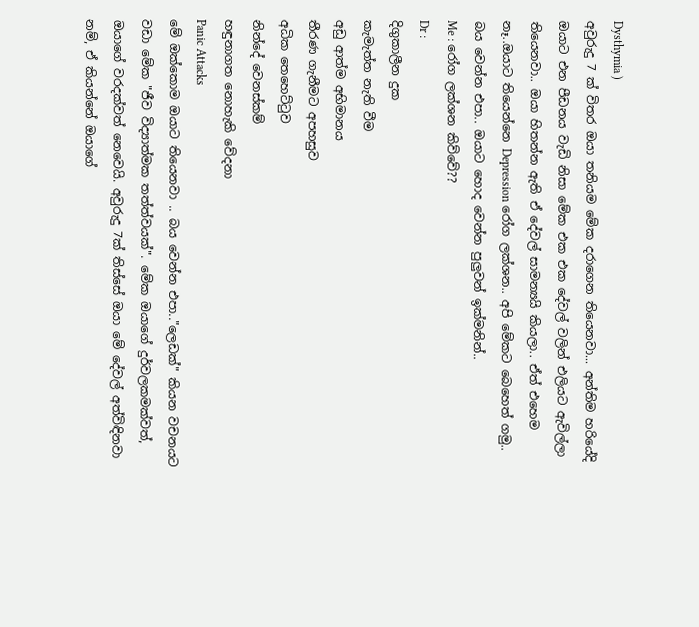Dysthymia )
අවුරුදු 7 ක් විතර ඔයා තනියම මේක දරාගෙන තියෙනවා... අන්තිම හරියේදි ඔයාට එන පීඩනය වැඩි නිසා මේක එක එක දේවල් වලින් එලියට ඇවිල්ලා තියෙනවා.. ඔයා හිතන්න ඇති ඒ දේවල් සාමන්‍යයි කියලා.. ඒත් එහෙම නෑ..ඔයාට තියෙන්නෙ Depression රෝග ලක්ශන.. අපි මේකට බෙහෙත් ගමු.. බය වෙන්න එපා.. ඔයාට හොද වෙන්න පුලුවන් ඉක්මනින්..
Me : රෝග ලක්ශන කිව්වේ??
Dr :
දිගුකාලීන දුක
කැමැත්ත නැති වීම
අඩු ආත්ම අභිමානය
තීරණ ගැනීමට අපහසුව
අධික තෙහෙට්ටුව
නින්දේ වෙනස්කම්
හඳුනාගත නොහැකි වේදනා
Panic Attacks
මේ ඔක්කොම ඔයාට තියෙනවා .. බය වෙන්න එපා.."ලෙඩක්" කියන වචනයට වඩා මේක "ජීව විද්‍යාත්මක තත්ත්වයක්". මේක ඔයාගේ දුර්වලකමක්වත්, ඔයාගේ වරදක්වත් නෙවෙයි. අවුරුදු 7ක් තිස්සේ ඔයා මේ දේවල් අත්විඳිනවා නම්, ඒ කියන්නේ ඔයාගේ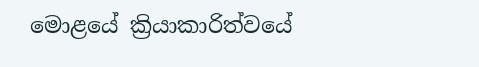මොළයේ ක්‍රියාකාරිත්වයේ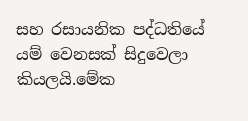සහ රසායනික පද්ධතියේ යම් වෙනසක් සිදුවෙලා කියලයි.මේක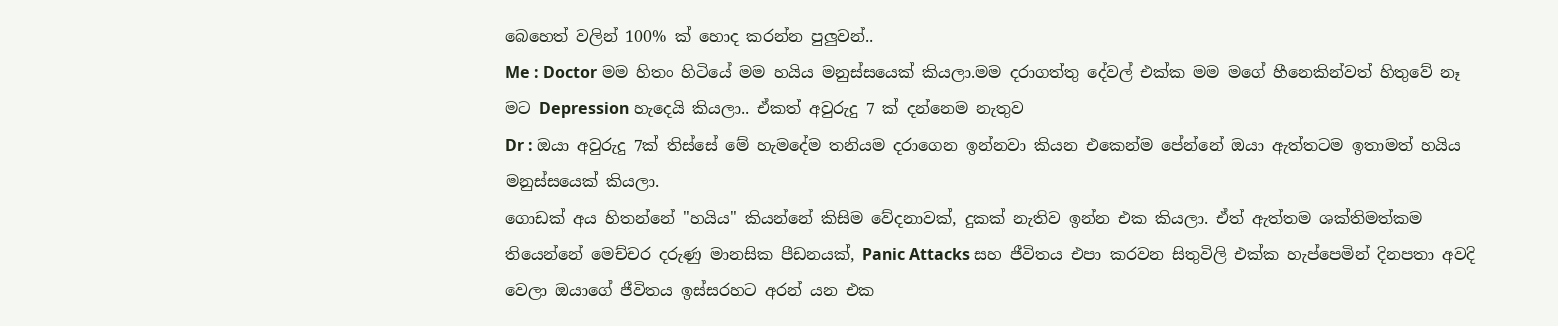බෙහෙත් වලින් 100% ක් හොද කරන්න පුලුවන්..
Me : Doctor මම හිතං හිටියේ මම හයිය මනුස්සයෙක් කියලා.මම දරාගත්තු දේවල් එක්ක මම මගේ හීනෙකින්වත් හිතුවේ නෑ මට Depression හැදෙයි කියලා.. ඒකත් අවුරුදු 7 ක් දන්නෙම නැතුව
Dr : ඔයා අවුරුදු 7ක් තිස්සේ මේ හැමදේම තනියම දරාගෙන ඉන්නවා කියන එකෙන්ම පේන්නේ ඔයා ඇත්තටම ඉතාමත් හයිය මනුස්සයෙක් කියලා.
ගොඩක් අය හිතන්නේ "හයිය" කියන්නේ කිසිම වේදනාවක්, දුකක් නැතිව ඉන්න එක කියලා. ඒත් ඇත්තම ශක්තිමත්කම තියෙන්නේ මෙච්චර දරුණු මානසික පීඩනයක්, Panic Attacks සහ ජීවිතය එපා කරවන සිතුවිලි එක්ක හැප්පෙමින් දිනපතා අවදි වෙලා ඔයාගේ ජීවිතය ඉස්සරහට අරන් යන එක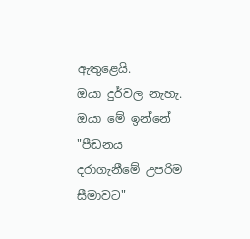ඇතුළෙයි.
ඔයා දුර්වල නැහැ. ඔයා මේ ඉන්නේ "පීඩනය දරාගැනීමේ උපරිම සීමාවට"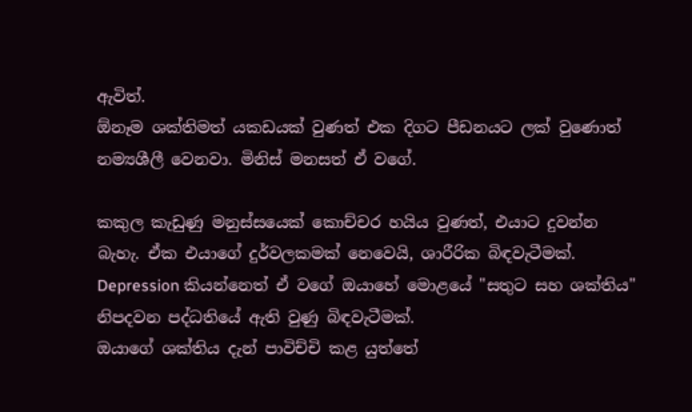ඇවිත්.
ඕනෑම ශක්තිමත් යකඩයක් වුණත් එක දිගට පීඩනයට ලක් වුණොත් නම්‍යශීලී වෙනවා. මිනිස් මනසත් ඒ වගේ.

කකුල කැඩුණු මනුස්සයෙක් කොච්ච‍ර හයිය වුණත්, එයාට දුවන්න බැහැ. ඒක එයාගේ දුර්වලකමක් නෙවෙයි, ශාරීරික බිඳවැටීමක්.
Depression කියන්නෙත් ඒ වගේ ඔයාහේ මොළයේ "සතුට සහ ශක්තිය" නිපදවන පද්ධතියේ ඇති වුණු බිඳවැටීමක්.
ඔයාගේ ශක්තිය දැන් පාවිච්චි කළ යුත්තේ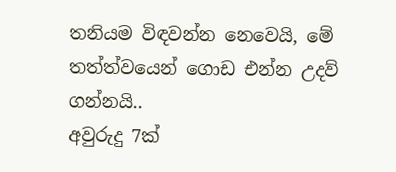තනියම විඳවන්න නෙවෙයි, මේ තත්ත්වයෙන් ගොඩ එන්න උදව් ගන්නයි..
අවුරුදු 7ක්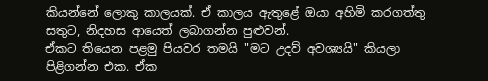කියන්නේ ලොකු කාලයක්. ඒ කාලය ඇතුළේ ඔයා අහිමි කරගත්තු සතුට, නිදහස ආයෙත් ලබාගන්න පුළුවන්.
ඒකට තියෙන පළමු පියවර තමයි "මට උදව් අවශ්‍යයි" කියලා පිළිගන්න එක. ඒක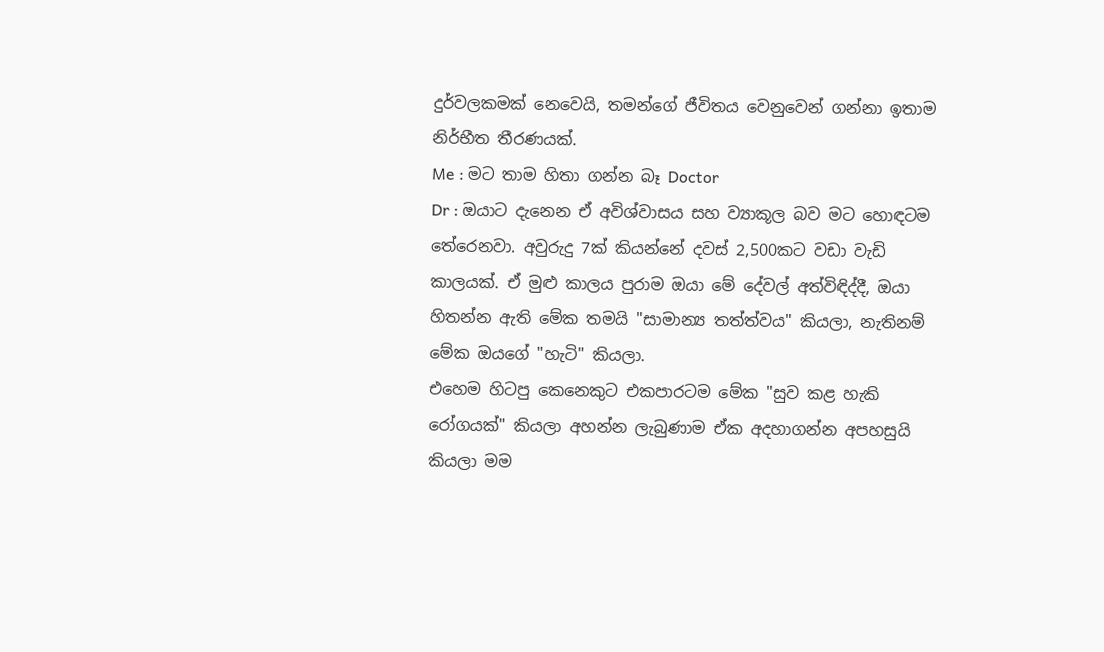දුර්වලකමක් නෙවෙයි, තමන්ගේ ජීවිතය වෙනුවෙන් ගන්නා ඉතාම නිර්භීත තීරණයක්.
Me : මට තාම හිතා ගන්න බෑ Doctor
Dr : ඔයාට දැනෙන ඒ අවිශ්වාසය සහ ව්‍යාකූල බව මට හොඳටම තේරෙනවා. අවුරුදු 7ක් කියන්නේ දවස් 2,500කට වඩා වැඩි කාලයක්. ඒ මුළු කාලය පුරාම ඔයා මේ දේවල් අත්විඳිද්දී, ඔයා හිතන්න ඇති මේක තමයි "සාමාන්‍ය තත්ත්වය" කියලා, නැතිනම් මේක ඔයගේ "හැටි" කියලා.
එහෙම හිටපු කෙනෙකුට එකපාරටම මේක "සුව කළ හැකි රෝගයක්" කියලා අහන්න ලැබුණාම ඒක අදහාගන්න අපහසුයි කියලා මම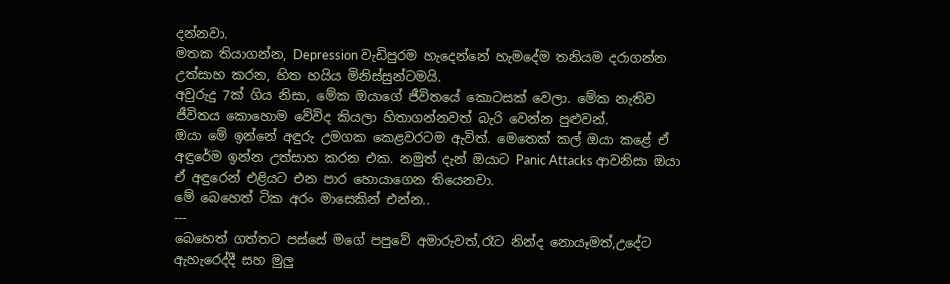දන්නවා.
මතක තියාගන්න, Depression වැඩිපුරම හැදෙන්නේ හැමදේම තනියම දරාගන්න උත්සාහ කරන, හිත හයිය මිනිස්සුන්ටමයි.
අවුරුදු 7ක් ගිය නිසා, මේක ඔයාගේ ජීවිතයේ කොටසක් වෙලා. මේක නැතිව ජීවිතය කොහොම වේවිද කියලා හිතාගන්නවත් බැරි වෙන්න පුළුවන්.
ඔයා මේ ඉන්නේ අඳුරු උමගක කෙළවරටම ඇවිත්. මෙතෙක් කල් ඔයා කළේ ඒ අඳුරේම ඉන්න උත්සාහ කරන එක. නමුත් දැන් ඔයාට Panic Attacks ආවනිසා ඔයා ඒ අඳුරෙන් එළියට එන පාර හොයාගෙන තියෙනවා.
මේ බෙහෙත් ටික අරං මාසෙකින් එන්න..
---
බෙහෙත් ගත්තට පස්සේ මගේ පපුවේ අමාරුවත්,රෑට නින්ද නොයෑමත්,උදේට ඇහැරෙද්දී සහ මුලු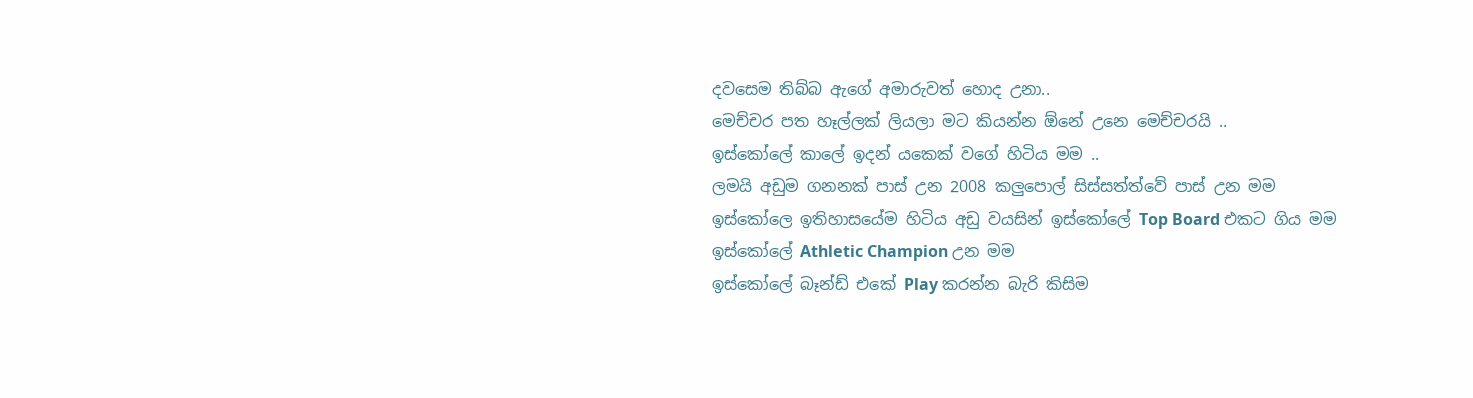දවසෙම තිබ්බ ඇගේ අමාරුවත් හොද උනා..
මෙච්චර පත හෑල්ලක් ලියලා මට කියන්න ඕනේ උනෙ මෙච්චරයි ..
ඉස්කෝලේ කාලේ ඉදන් යකෙක් වගේ හිටිය මම ..
ලමයි අඩුම ගනනක් පාස් උන 2008 කලුපොල් සිස්සත්ත්වේ පාස් උන මම
ඉස්කෝලෙ ඉතිහාසයේම හිටිය අඩු වයසින් ඉස්කෝලේ Top Board එකට ගිය මම
ඉස්කෝලේ Athletic Champion උන මම
ඉස්කෝලේ බෑන්ඩ් එකේ Play කරන්න බැරි කිසිම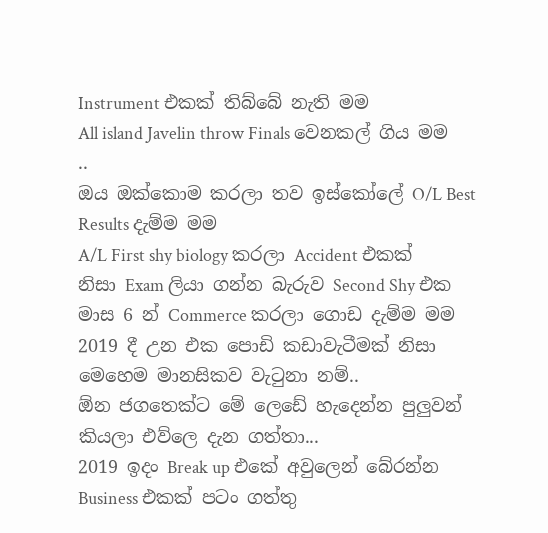Instrument එකක් තිබ්බේ නැති මම
All island Javelin throw Finals වෙනකල් ගිය මම ..
ඔය ඔක්කොම කරලා තව ඉස්කෝලේ O/L Best Results දැම්ම මම
A/L First shy biology කරලා Accident එකක් නිසා Exam ලියා ගන්න බැරුව Second Shy එක මාස 6 න් Commerce කරලා ගොඩ දැම්ම මම
2019 දී උන එක පොඩි කඩාවැටීමක් නිසා මෙහෙම මානසිකව වැටුනා නම්..
ඕන ජගතෙක්ට මේ ලෙඩේ හැදෙන්න පුලුවන් කියලා එව්ලෙ දැන ගත්තා...
2019 ඉදං Break up එකේ අවුලෙන් බේරන්න Business එකක් පටං ගත්තු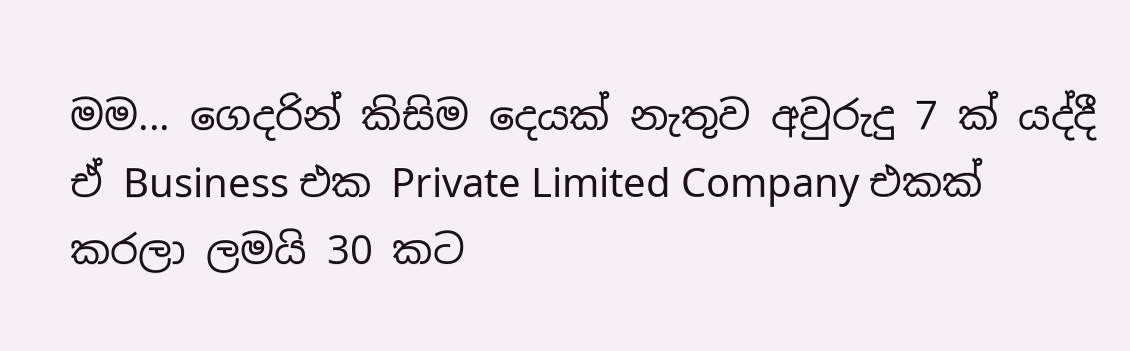මම... ගෙදරින් කිසිම දෙයක් නැතුව අවුරුදු 7 ක් යද්දී ඒ Business එක Private Limited Company එකක් කරලා ලමයි 30 කට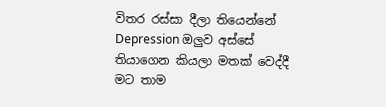විතර රස්සා දීලා තියෙන්නේ Depression ඔලුව අස්සේ තියාගෙන කියලා මතක් වෙද්දී මට තාම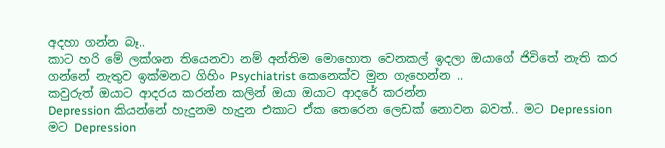අදහා ගන්න බෑ..
කාට හරි මේ ලක්ශන තියෙනවා නම් අන්තිම මොහොත වෙනකල් ඉදලා ඔයාගේ ජිවිතේ නැති කර ගන්නේ නැතුව ඉක්මනට ගිහිං Psychiatrist කෙනෙක්ව මුන ගැහෙන්න ..
කවුරුත් ඔයාට ආදරය කරන්න කලින් ඔයා ඔයාට ආදරේ කරන්න
Depression කියන්නේ හැදුනම හැදුන එකාට ඒක තෙරෙන ලෙඩක් නොවන බවත්.. මට Depression මට Depression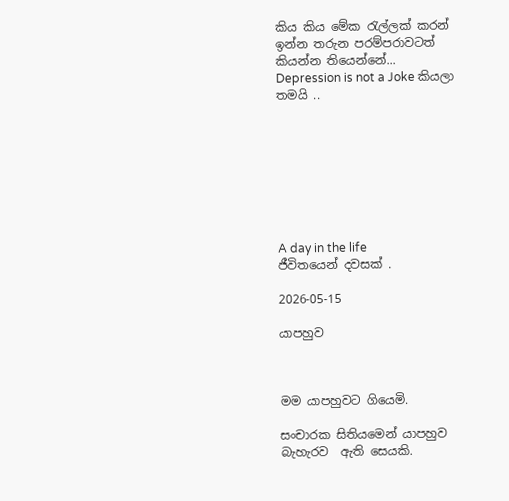කිය කිය මේක රැල්ලක් කරන් ඉන්න තරුන පරම්පරාවටත් කියන්න තියෙන්නේ...
Depression is not a Joke කියලා තමයි ..








A day in the life
ජීවිතයෙන් දවසක් .

2026-05-15

යාපහුව



මම යාපහුවට ගියෙමි.

සංචාරක සිතියමෙන් යාපහුව බැහැරව  ඇති සෙයකි.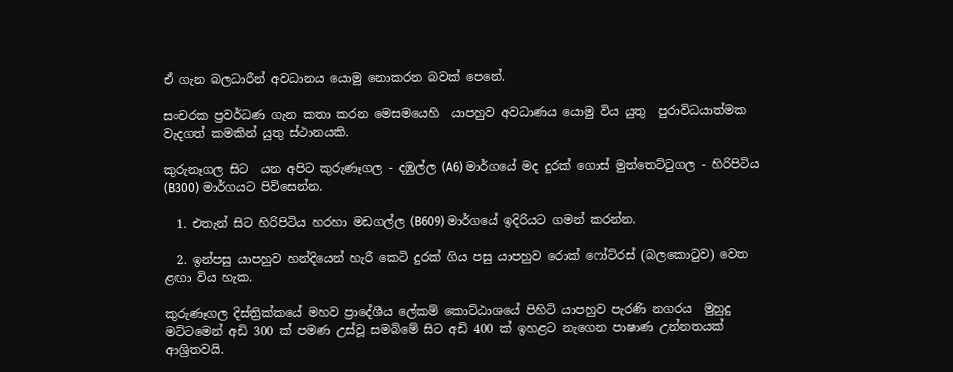ඒ ගැන බලධාරීන් අවධානය යොමු නොකරන බවක් පෙනේ.

සංචරක ප්‍රවර්ධණ ගැන කතා කරන මෙසමයෙහි  යාපහුව අවධාණය යොමු විය යුතු  පුරාවිධයාත්මක වැදගත් කමකින් යුතු ස්ථානයකි.

කුරුනෑගල සිට  යන අපිට කුරුණෑගල - දඹුල්ල (A6) මාර්ගයේ මද දුරක් ගොස් මුත්තෙට්ටුගල - හිරිපිටිය (B300) මාර්ගයට පිවිසෙන්න.

  1. එතැන් සිට හිරිපිටිය හරහා මඩගල්ල (B609) මාර්ගයේ ඉදිරියට ගමන් කරන්න.

  2. ඉන්පසු යාපහුව හන්දියෙන් හැරී කෙටි දුරක් ගිය පසු යාපහුව රොක් ෆෝට්රස් (බලකොටුව) වෙත ළඟා විය හැක.

කුරුණෑගල දිස්ත්‍රික්කයේ මහව ප්‍රාදේශීය ලේකම් කොට්ඨාශයේ පිහිටි යාපහුව පැරණි නගරය  මුහුදු මට්ටමෙන් අඩි 300 ක් පමණ උස්වූ සමබිමේ සිට අඩි 400 ක් ඉහළට නැගෙන පාෂාණ උන්නතයක් ආශ්‍රිතවයි.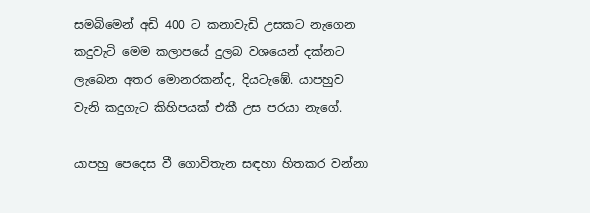සමබිමෙන් අඩි 400 ට කනාවැඩි උසකට නැගෙන කදුවැටි මෙම කලාපයේ දුලබ වශයෙන් දක්නට ලැබෙන අතර මොනරකන්ද, දියටැඹේ. යාපහුව වැනි කදුගැට කිහිපයක් එකී උස පරයා නැගේ.

යාපහු පෙදෙස වී ගොවිතැන සඳහා හිතකර වන්නා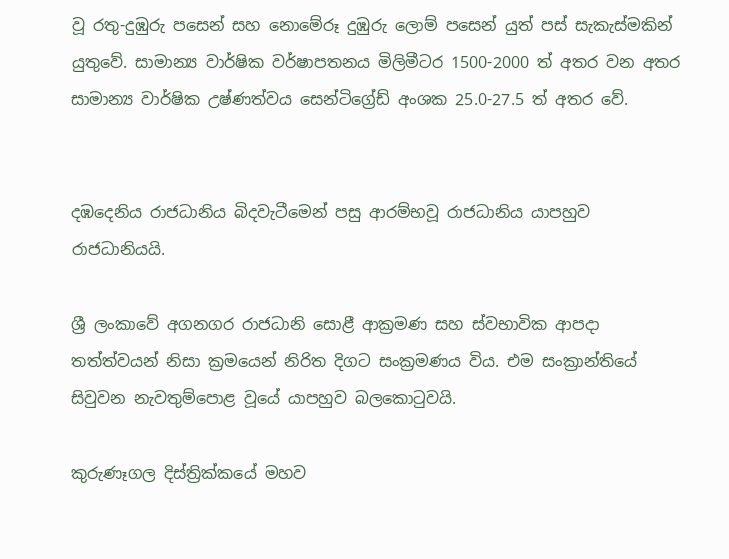වූ රතු-දුඹුරු පසෙන් සහ නොමේරූ දුඹුරු ලොම් පසෙන් යුත් පස් සැකැස්මකින් යුතුවේ. සාමාන්‍ය වාර්ෂික වර්ෂාපතනය මිලිමීටර 1500-2000 ත් අතර වන අතර සාමාන්‍ය වාර්ෂික උෂ්ණත්වය සෙන්ටිග්‍රේඩ් අංශක 25.0-27.5 ත් අතර වේ.


දඹදෙනිය රාජධානිය බිදවැටීමෙන් පසු ආරම්භවූ රාජධානිය යාපහුව රාජධානියයි.

ශ්‍රී ලංකාවේ අගනගර රාජධානි සොළී ආක්‍රමණ සහ ස්වභාවික ආපදා තත්ත්වයන් නිසා ක්‍රමයෙන් නිරිත දිගට සංක්‍රමණය විය. එම සංක්‍රාන්තියේ සිවුවන නැවතුම්පොළ වූයේ යාපහුව බලකොටුවයි.

කුරුණෑගල දිස්ත්‍රික්කයේ මහව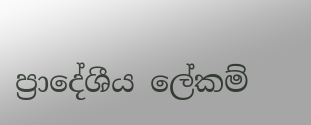ප්‍රාදේශීය ලේකම්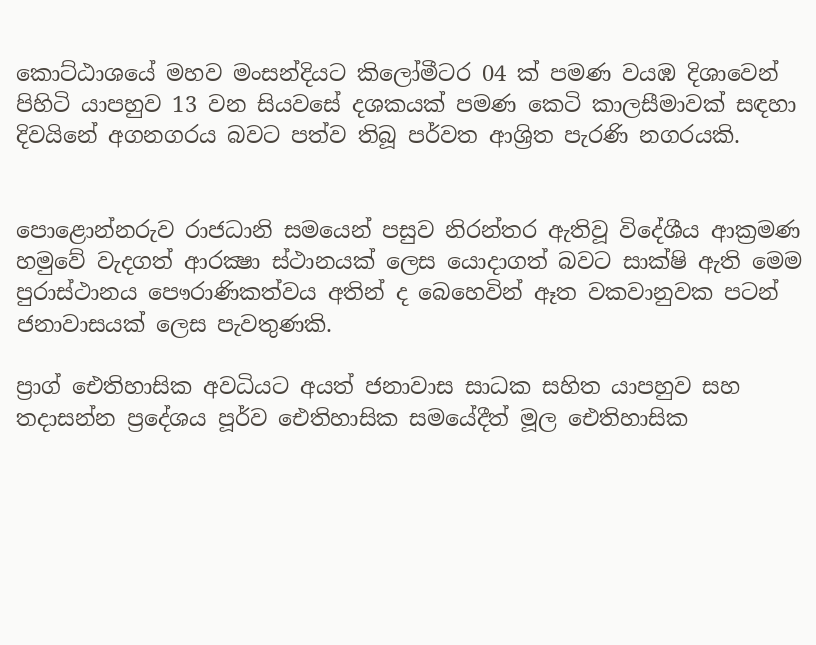කොට්ඨාශයේ මහව මංසන්දියට කිලෝමීටර 04 ක් පමණ වයඹ දිශාවෙන් පිහිටි යාපහුව 13 වන සියවසේ දශකයක් පමණ කෙටි කාලසීමාවක් සඳහා දිවයිනේ අගනගරය බවට පත්ව තිබූ පර්වත ආශ්‍රිත පැරණි නගරයකි.


පොළොන්නරුව රාජධානි සමයෙන් පසුව නිරන්තර ඇතිවූ විදේශීය ආක්‍රමණ හමුවේ වැදගත් ආරක්‍ෂා ස්ථානයක් ලෙස යොදාගත් බවට සාක්ෂි ඇති මෙම පුරාස්ථානය පෞරාණිකත්වය අතින් ද බෙහෙවින් ඈත වකවානුවක පටන් ජනාවාසයක් ලෙස පැවතුණකි.

ප්‍රාග් ඓතිහාසික අවධියට අයත් ජනාවාස සාධක සහිත යාපහුව සහ තදාසන්න ප්‍රදේශය පූර්ව ඓතිහාසික සමයේදීත් මූල ඓතිහාසික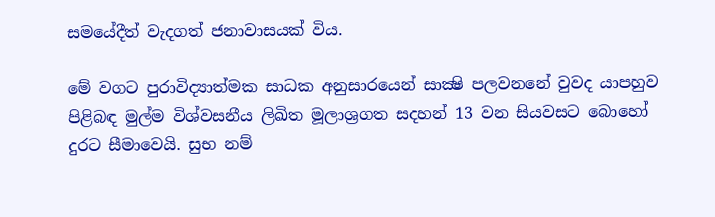සමයේදීත් වැදගත් ජනාවාසයක් විය.

මේ වගට පුරාවිද්‍යාත්මක සාධක අනුසාරයෙන් සාක්‍ෂි පලවනනේ වුවද යාපහුව පිළිබඳ මුල්ම විශ්වසනීය ලිඛිත මූලාශ්‍රගත සදහන් 13 වන සියවසට බොහෝ දුරට සීමාවෙයි. සුභ නම්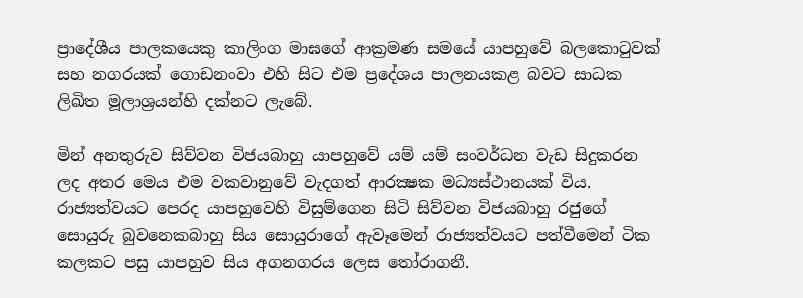ප්‍රාදේශීය පාලකයෙකු කාලිංග මාඝගේ ආක්‍රමණ සමයේ යාපහුවේ බලකොටුවක් සහ නගරයක් ගොඩනංවා එහි සිට එම ප්‍රදේශය පාලනයකළ බවට සාධක ලිඛිත මූලාශ්‍රයන්හි දක්නට ලැබේ.

මින් අනතුරුව සිව්වන විජයබාහු යාපහුවේ යම් යම් සංවර්ධන වැඩ සිදුකරන ලද අතර මෙය එම වකවානුවේ වැදගත් ආරක්‍ෂක මධ්‍යස්ථානයක් විය. රාජ්‍යත්වයට පෙරද යාපහුවෙහි විසුම්ගෙන සිටි සිව්වන විජයබාහු රජුගේ සොයුරු බුවනෙකබාහු සිය සොයුරාගේ ඇවෑමෙන් රාජ්‍යත්වයට පත්වීමෙන් ටික කලකට පසු යාපහුව සිය අගනගරය ලෙස තෝරාගනී.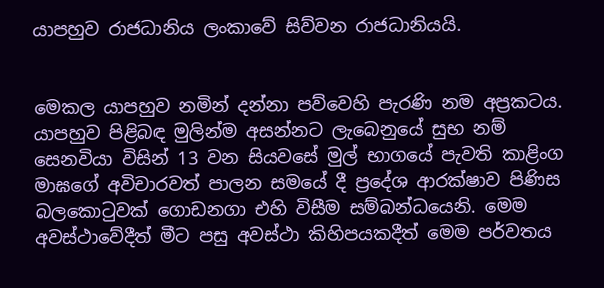යාපහුව රාජධානිය ලංකාවේ සිව්වන රාජධානියයි.


මෙකල යාපහුව නමින් දන්නා පව්වෙහි පැරණි නම අප්‍රකටය. යාපහුව පිළිබඳ මුලින්ම අසන්නට ලැබෙනුයේ සුභ නම් සෙනවියා විසින් 13 වන සියවසේ මුල් භාගයේ පැවති කාළිංග මාඝගේ අවිචාරවත් පාලන සමයේ දී ප්‍රදේශ ආරක්ෂාව පිණිස බලකොටුවක් ගොඩනගා එහි විසීම සම්බන්ධයෙනි. මෙම අවස්ථාවේදීත් මීට පසු අවස්ථා කිහිපයකදීත් මෙම පර්වතය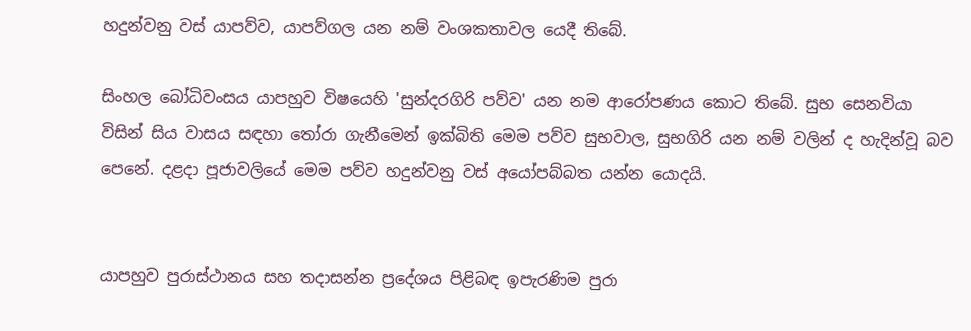හදුන්වනු වස් යාපව්ව, යාපව්ගල යන නම් වංශකතාවල යෙදී තිබේ.

සිංහල බෝධිවංසය යාපහුව විෂයෙහි 'සුන්දරගිරි පව්ව' යන නම ආරෝපණය කොට තිබේ. සුභ සෙනවියා විසින් සිය වාසය සඳහා තෝරා ගැනීමෙන් ඉක්බිති මෙම පව්ව සුභවාල, සුභගිරි යන නම් වලින් ද හැදින්වූ බව පෙනේ. දළදා පූජාවලියේ මෙම පව්ව හදුන්වනු වස් අයෝපබ්බත යන්න යොදයි.


යාපහුව පුරාස්ථානය සහ තදාසන්න ප්‍රදේශය පිළිබඳ ඉපැරණිම පුරා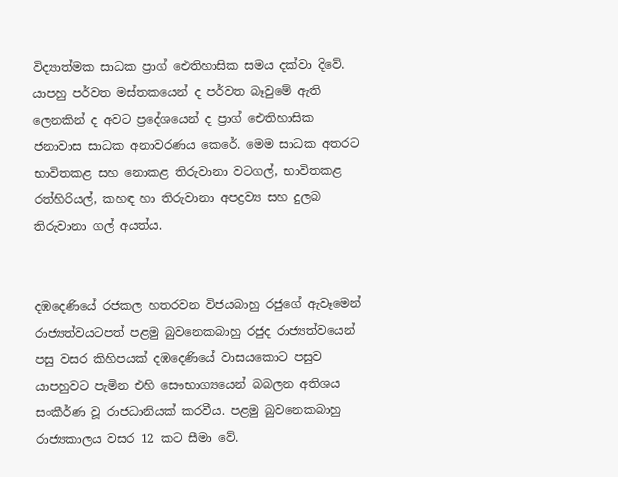විද්‍යාත්මක සාධක ප්‍රාග් ඓතිහාසික සමය දක්වා දිවේ. යාපහු පර්වත මස්තකයෙන් ද පර්වත බෑවුමේ ඇති ලෙනකින් ද අවට ප්‍රදේශයෙන් ද ප්‍රාග් ඓතිහාසික ජනාවාස සාධක අනාවරණය කෙරේ. මෙම සාධක අතරට භාවිතකළ සහ නොකළ තිරුවානා වටගල්, භාවිතකළ රත්හිරියල්, කහඳ හා තිරුවානා අපද්‍රව්‍ය සහ දුලබ තිරුවානා ගල් අයත්ය.


දඹදෙණියේ රජකල හතරවන විජයබාහු රජුගේ ඇවෑමෙන් රාජ්‍යත්වයටපත් පළමු බුවනෙකබාහු රජුද රාජ්‍යත්වයෙන් පසු වසර කිහිපයක් දඹදෙණියේ වාසයකොට පසුව යාපහුවට පැමින එහි සෞභාග්‍යයෙන් බබලන අතිශය සංකීර්ණ වූ රාජධානියක් කරවීය. පළමු බුවනෙකබාහු රාජ්‍යකාලය වසර 12 කට සීමා වේ.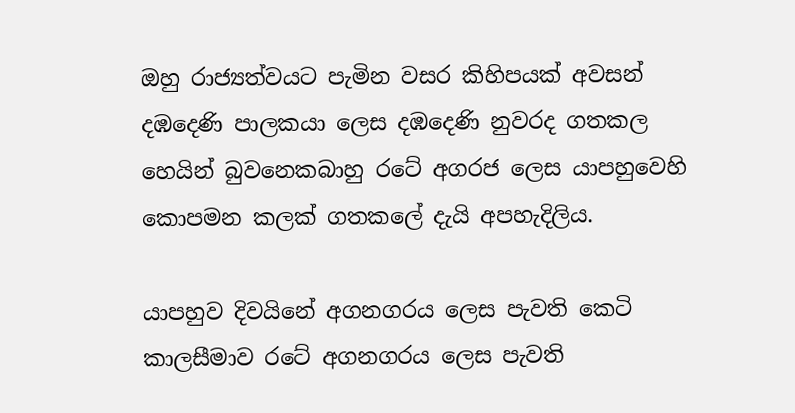ඔහු රාජ්‍යත්වයට පැමින වසර කිහිපයක් අවසන් දඹදෙණි පාලකයා ලෙස දඹදෙණි නුවරද ගතකල හෙයින් බුවනෙකබාහු රටේ අගරජ ලෙස යාපහුවෙහි කොපමන කලක් ගතකලේ දැයි අපහැදිලිය.

යාපහුව දිවයිනේ අගනගරය ලෙස පැවති කෙටි කාලසීමාව රටේ අගනගරය ලෙස පැවති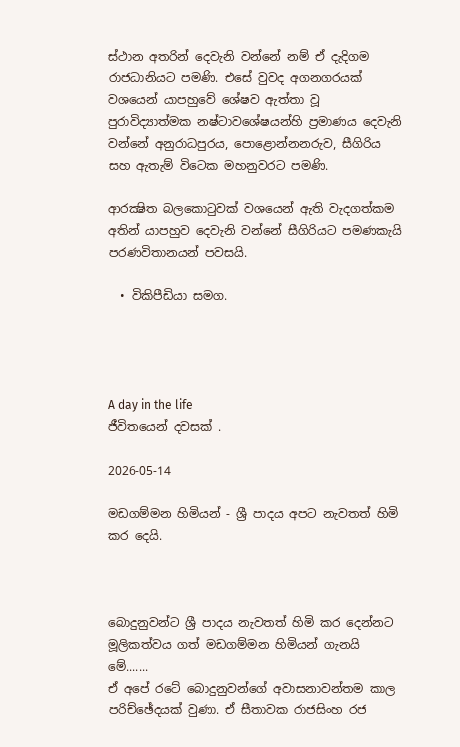ස්ථාන අතරින් දෙවැනි වන්නේ නම් ඒ දැදිගම රාජධානියට පමණි. එසේ වුවද අගනගරයක් වශයෙන් යාපහුවේ ශේෂව ඇත්තා වූ පුරාවිද්‍යාත්මක නෂ්ටාවශේෂයන්හි ප්‍රමාණය දෙවැනි වන්නේ අනුරාධපුරය, පොළොන්නනරුව, සීගිරිය සහ ඇතැම් විටෙක මහනුවරට පමණි.

ආරක්‍ෂිත බලකොටුවක් වශයෙන් ඇති වැදගත්කම අතින් යාපහුව දෙවැනි වන්නේ සීගිරියට පමණකැයි පරණවිතානයන් පවසයි.

  • විකිපීඩියා සමග.




A day in the life
ජීවිතයෙන් දවසක් .

2026-05-14

මඩගම්මන හිමියන් - ශ්‍රී පාදය අපට නැවතත් හිමි කර දෙයි.



බොදුනුවන්ට ශ්‍රී පාදය නැවතත් හිමි කර දෙන්නට මූලිකත්වය ගත් මඩගම්මන හිමියන් ගැනයි මේ.......
ඒ අපේ රටේ බොදුනුවන්ගේ අවාසනාවන්තම කාල පරිච්ඡේදයක් වුණා. ඒ සීතාවක රාජසිංහ රජ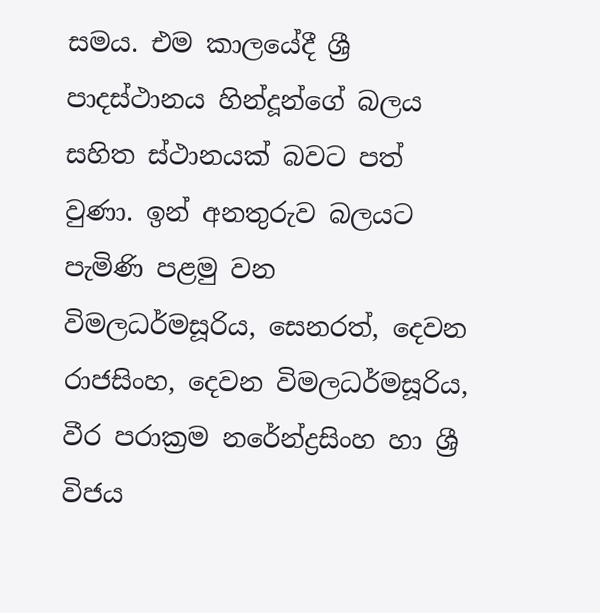සමය. එම කාලයේදී ශ්‍රී පාදස්ථානය හින්දූන්ගේ බලය සහිත ස්ථානයක් බවට පත් වුණා. ඉන් අනතුරුව බලයට පැමිණි පළමු වන විමලධර්මසූරිය, සෙනරත්, දෙවන රාජසිංහ, දෙවන විමලධර්මසූරිය, වීර පරාක්‍රම නරේන්ද්‍රසිංහ හා ශ්‍රී විජය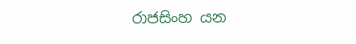රාජසිංහ යන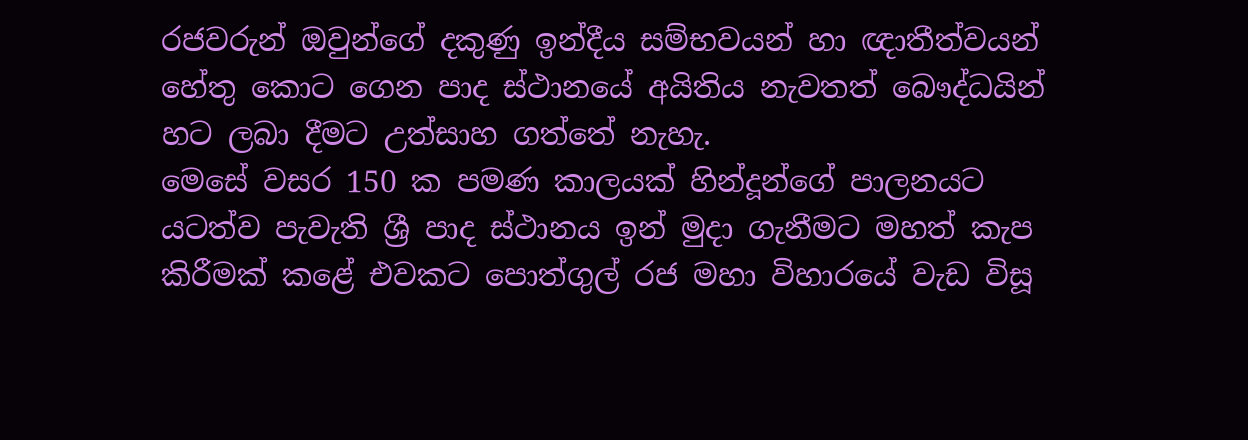රජවරුන් ඔවුන්ගේ දකුණු ඉන්දීය සම්භවයන් හා ඥාතීත්වයන් හේතු කොට ගෙන පාද ස්ථානයේ අයිතිය නැවතත් බෞද්ධයින් හට ලබා දීමට උත්සාහ ගත්තේ නැහැ.
මෙසේ වසර 150 ක පමණ කාලයක් හින්දූන්ගේ පාලනයට යටත්ව පැවැති ශ්‍රී පාද ස්ථානය ඉන් මුදා ගැනීමට මහත් කැප කිරීමක් කළේ එවකට පොත්ගුල් රජ මහා විහාරයේ වැඩ විසූ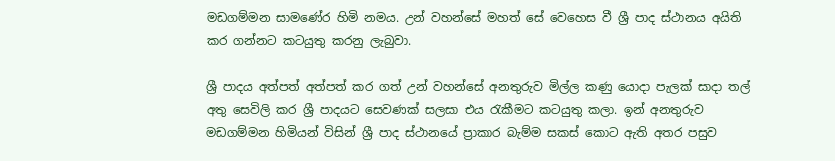මඩගම්මන සාමණේර හිමි නමය. උන් වහන්සේ මහත් සේ වෙහෙස වී ශ්‍රී පාද ස්ථානය අයිති කර ගන්නට කටයුතු කරනු ලැබුවා.

ශ්‍රී පාදය අත්පත් අත්පත් කර ගත් උන් වහන්සේ අනතුරුව මිල්ල කණු යොදා පැලක් සාදා තල් අතු සෙවිලි කර ශ්‍රී පාදයට සෙවණක් සලසා එය රැකීමට කටයුතු කලා. ඉන් අනතුරුව මඩගම්මන හිමියන් විසින් ශ්‍රී පාද ස්ථානයේ ප්‍රාකාර බැම්ම සකස් කොට ඇති අතර පසුව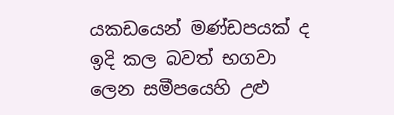යකඩයෙන් මණ්ඩපයක් ද ඉදි කල බවත් භගවා ලෙන සමීපයෙහි උළු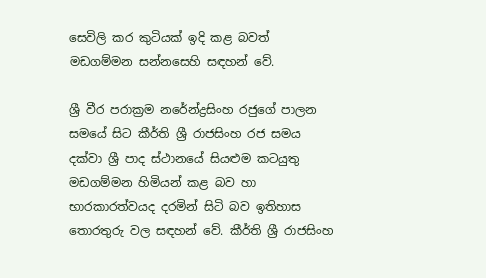සෙවිලි කර කුටියක් ඉදි කළ බවත් මඩගම්මන සන්නසෙහි සඳහන් වේ.

ශ්‍රී වීර පරාක්‍රම නරේන්ද්‍රසිංහ රජුගේ පාලන සමයේ සිට කීර්ති ශ්‍රී රාජසිංහ රජ සමය දක්වා ශ්‍රී පාද ස්ථානයේ සියළුම කටයුතු මඩගම්මන හිමියන් කළ බව හා භාරකාරත්වයද දරමින් සිටි බව ඉතිහාස තොරතුරු වල සඳහන් වේ. කීර්ති ශ්‍රී රාජසිංහ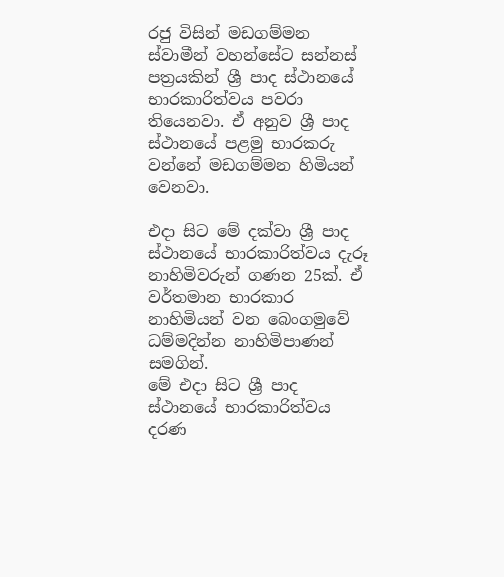රජු විසින් මඩගම්මන ස්වාමීන් වහන්සේට සන්නස් පත්‍රයකින් ශ්‍රී පාද ස්ථානයේ භාරකාරිත්වය පවරා තියෙනවා. ඒ අනුව ශ්‍රී පාද ස්ථානයේ පළමු භාරකරු වන්නේ මඩගම්මන හිමියන් වෙනවා.

එදා සිට මේ දක්වා ශ්‍රී පාද ස්ථානයේ භාරකාරිත්වය දැරූ නාහිමිවරුන් ගණන 25ක්. ඒ වර්තමාන භාරකාර නාහිමියන් වන බෙංගමුවේ ධම්මදින්න නාහිමිපාණන් සමගින්.
මේ එදා සිට ශ්‍රී පාද ස්ථානයේ භාරකාරිත්වය දරණ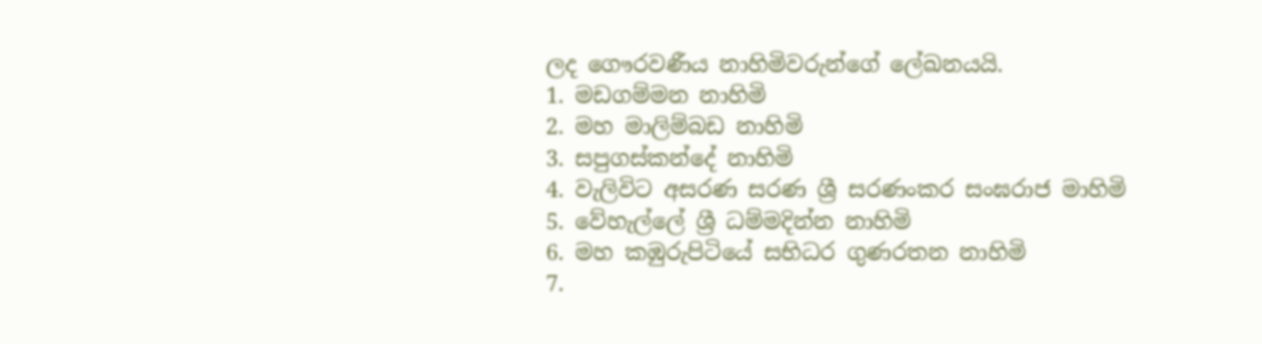ලද ගෞරවණීය නාහිමිවරුන්ගේ ලේඛනයයි.
1. මඩගම්මන නාහිමි
2. මහ මාලිම්බඩ නාහිමි
3. සපුගස්කන්දේ නාහිමි
4. වැලිවිට අසරණ සරණ ශ්‍රී සරණංකර සංඝරාජ මාහිමි
5. වේහැල්ලේ ශ්‍රී ධම්මදින්න නාහිමි
6. මහ කඹුරුපිටියේ සභිධර ගුණරතන නාහිමි
7.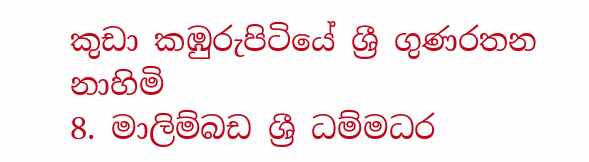කුඩා කඹුරුපිටියේ ශ්‍රී ගුණරතන නාහිමි
8. මාලිම්බඩ ශ්‍රී ධම්මධර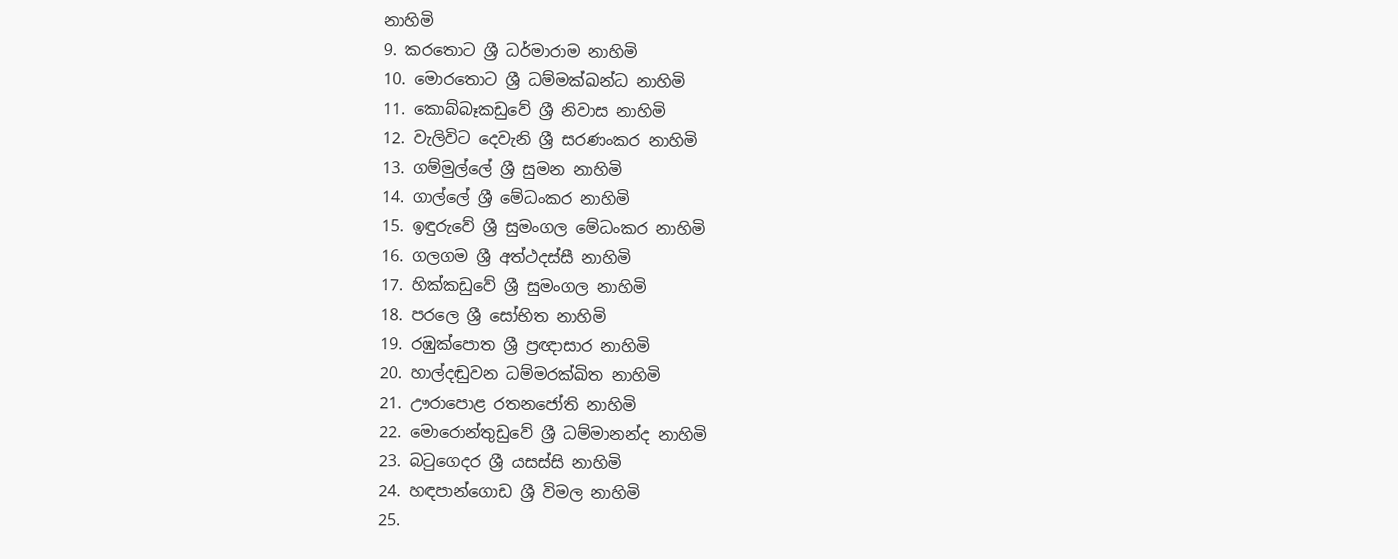නාහිමි
9. කරතොට ශ්‍රී ධර්මාරාම නාහිමි
10. මොරතොට ශ්‍රී ධම්මක්ඛන්ධ නාහිමි
11. කොබ්බෑකඩුවේ ශ්‍රී නිවාස නාහිමි
12. වැලිවිට දෙවැනි ශ්‍රී සරණංකර නාහිමි
13. ගම්මුල්ලේ ශ්‍රී සුමන නාහිමි
14. ගාල්ලේ ශ්‍රී මේධංකර නාහිමි
15. ඉඳුරුවේ ශ්‍රී සුමංගල මේධංකර නාහිමි
16. ගලගම ශ්‍රී අත්ථදස්සී නාහිමි
17. හික්කඩුවේ ශ්‍රී සුමංගල නාහිමි
18. පරලෙ ශ්‍රී සෝභිත නාහිමි
19. රඹුක්පොත ශ්‍රී ප්‍රඥාසාර නාහිමි
20. හාල්දඬුවන ධම්මරක්ඛිත නාහිමි
21. ඌරාපොළ රතනජෝති නාහිමි
22. මොරොන්තුඩුවේ ශ්‍රී ධම්මානන්ද නාහිමි
23. බටුගෙදර ශ්‍රී යසස්සි නාහිමි
24. හඳපාන්ගොඩ ශ්‍රී විමල නාහිමි
25.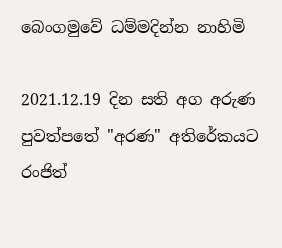බෙංගමුවේ ධම්මදින්න නාහිමි

2021.12.19 දින සති අග අරුණ පුවත්පතේ "අරණ" අතිරේකයට රංජිත්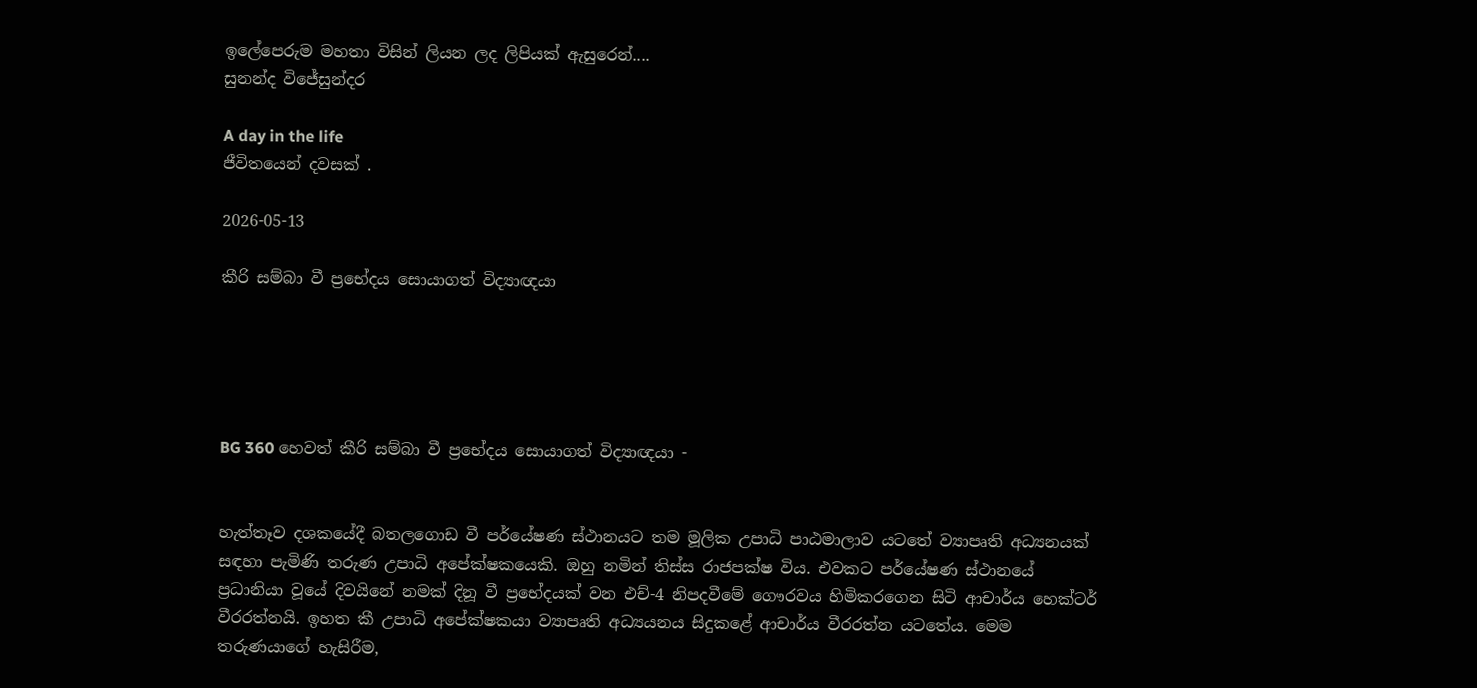ඉලේපෙරුම මහතා විසින් ලියන ලද ලිපියක් ඇසුරෙන්....
සුනන්ද විජේසුන්දර

A day in the life
ජීවිතයෙන් දවසක් .

2026-05-13

කීරි සම්බා වී ප්‍රභේදය සොයාගත් විද්‍යාඥයා





BG 360 හෙවත් කීරි සම්බා වී ප්‍රභේදය සොයාගත් විද්‍යාඥයා -


හැත්තෑව දශකයේදී බතලගොඩ වී පර්යේෂණ ස්‌ථානයට තම මූලික උපාධි පාඨමාලාව යටතේ ව්‍යාපෘති අධ්‍යනයක්‌ සඳහා පැමිණි තරුණ උපාධි අපේක්‌ෂකයෙකි. ඔහු නමින් තිස්‌ස රාජපක්‌ෂ විය. එවකට පර්යේෂණ ස්‌ථානයේ ප්‍රධානියා වූයේ දිවයිනේ නමක්‌ දිනූ වී ප්‍රභේදයක්‌ වන එච්-4 නිපදවීමේ ගෞරවය හිමිකරගෙන සිටි ආචාර්ය හෙක්‌ටර් වීරරත්නයි. ඉහත කී උපාධි අපේක්‌ෂකයා ව්‍යාපෘති අධ්‍යයනය සිදුකළේ ආචාර්ය වීරරත්න යටතේය. මෙම තරුණයාගේ හැසිරීම,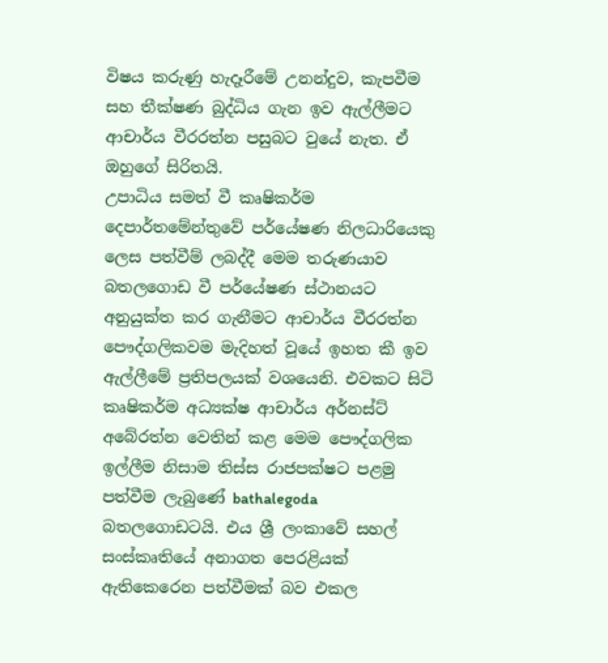විෂය කරුණු හැදෑරීමේ උනන්දුව, කැපවීම සහ තීක්‌ෂණ බුද්ධිය ගැන ඉව ඇල්ලීමට ආචාර්ය වීරරත්න පසුබට වුයේ නැත. ඒ ඔහුගේ සිරිතයි.
උපාධිය සමත් වී කෘෂිකර්ම දෙපාර්තමේන්තුවේ පර්යේෂණ නිලධාරියෙකු ලෙස පත්වීම් ලබද්දී මෙම තරුණයාව බතලගොඩ වී පර්යේෂණ ස්‌ථානයට අනුයුක්‌ත කර ගැනීමට ආචාර්ය වීරරත්න පෞද්ගලිකවම මැදිහත් වූයේ ඉහත කී ඉව ඇල්ලීමේ ප්‍රතිපලයක්‌ වශයෙනි. එවකට සිටි කෘෂිකර්ම අධ්‍යක්‌ෂ ආචාර්ය අර්නස්‌ට්‌ අබේරත්න වෙතින් කළ මෙම පෞද්ගලික ඉල්ලීම නිසාම තිස්‌ස රාජපක්‌ෂට පළමු පත්වීම ලැබුණේ bathalegoda බතලගොඩටයි. එය ශ්‍රී ලංකාවේ සහල් සංස්‌කෘතියේ අනාගත පෙරළියක්‌ ඇතිකෙරෙන පත්වීමක්‌ බව එකල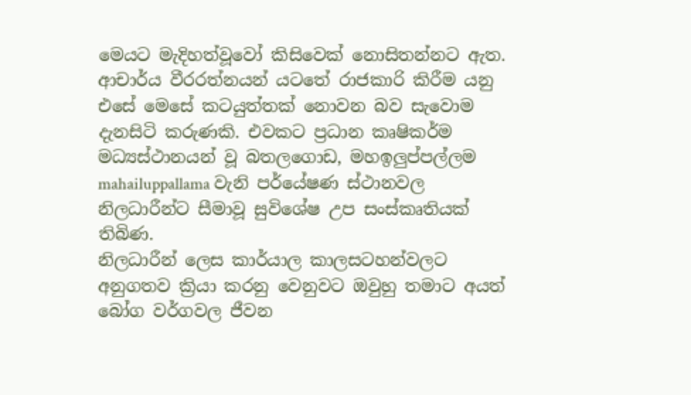මෙයට මැදිහත්වූවෝ කිසිවෙක්‌ නොසිතන්නට ඇත.
ආචාර්ය වීරරත්නයන් යටතේ රාජකාරි කිරීම යනු එසේ මෙසේ කටයුත්තක්‌ නොවන බව සැවොම දැනසිටි කරුණකි. එවකට ප්‍රධාන කෘෂිකර්ම මධ්‍යස්‌ථානයන් වූ බතලගොඩ, මහඉලුප්පල්ලම mahailuppallama වැනි පර්යේෂණ ස්‌ථානවල නිලධාරීන්ට සීමාවූ සුවිශේෂ උප සංස්‌කෘතියක්‌ තිබිණ.
නිලධාරීන් ලෙස කාර්යාල කාලසටහන්වලට අනුගතව ක්‍රියා කරනු වෙනුවට ඔවුහු තමාට අයත් බෝග වර්ගවල ජීවන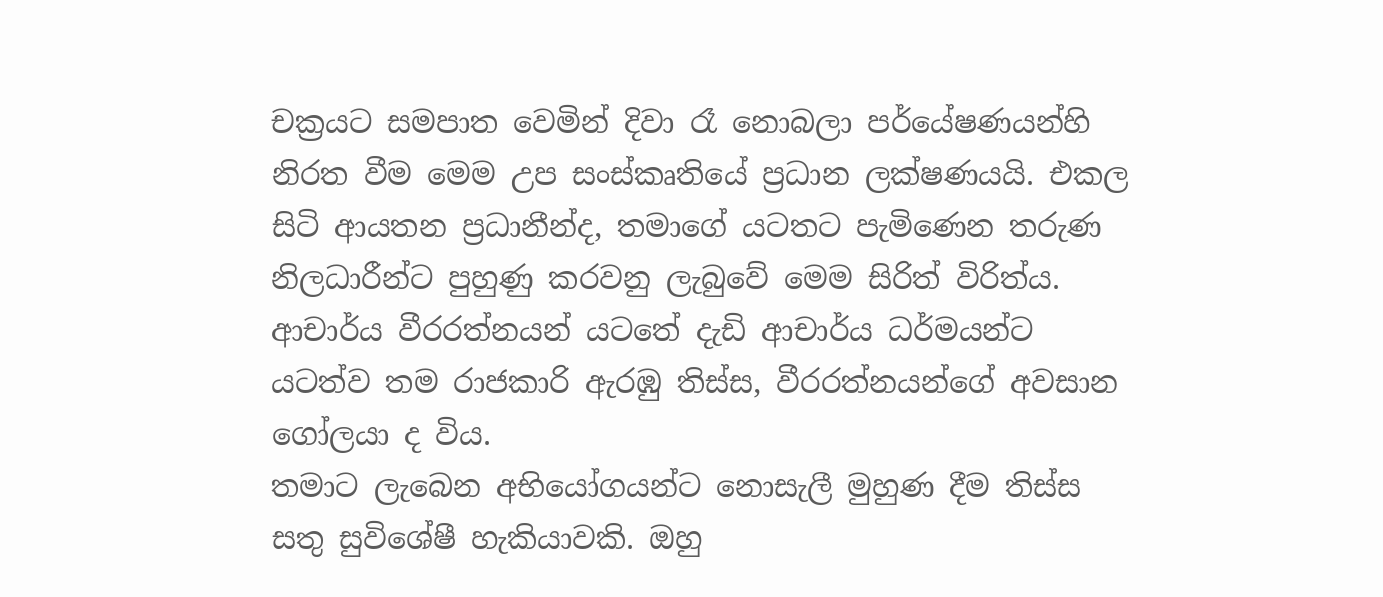චක්‍රයට සමපාත වෙමින් දිවා රෑ නොබලා පර්යේෂණයන්හි නිරත වීම මෙම උප සංස්‌කෘතියේ ප්‍රධාන ලක්‌ෂණයයි. එකල සිටි ආයතන ප්‍රධානීන්ද, තමාගේ යටතට පැමිණෙන තරුණ නිලධාරීන්ට පුහුණු කරවනු ලැබුවේ මෙම සිරිත් විරිත්ය. ආචාර්ය වීරරත්නයන් යටතේ දැඩි ආචාර්ය ධර්මයන්ට යටත්ව තම රාජකාරි ඇරඹු තිස්‌ස, වීරරත්නයන්ගේ අවසාන ගෝලයා ද විය.
තමාට ලැබෙන අභියෝගයන්ට නොසැලී මුහුණ දීම තිස්‌ස සතු සුවිශේෂී හැකියාවකි. ඔහු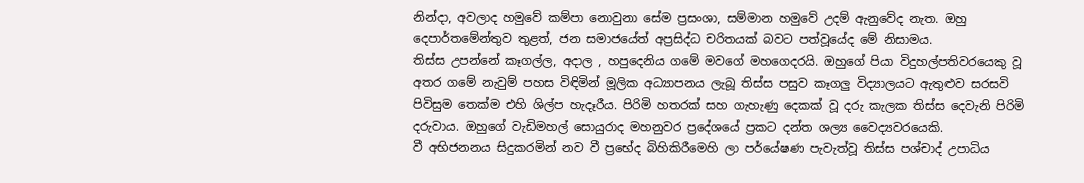නින්දා, අවලාද හමුවේ කම්පා නොවුනා සේම ප්‍රසංශා, සම්මාන හමුවේ උදම් ඇනුවේද නැත. ඔහු දෙපාර්තමේන්තුව තුළත්, ජන සමාජයේත් අප්‍රසිද්ධ චරිතයක්‌ බවට පත්වූයේද මේ නිසාමය.
තිස්‌ස උපන්නේ කෑගල්ල, අදාල , හපුදෙනිය ගමේ මවගේ මහගෙදරයි. ඔහුගේ පියා විදුහල්පතිවරයෙකු වූ අතර ගමේ නැවුම් පහස විඳිමින් මූලික අධ්‍යාපනය ලැබූ තිස්‌ස පසුව කෑගලු විද්‍යාලයට ඇතුළුව සරසවි පිවිසුම තෙක්‌ම එහි ශිල්ප හැදෑරීය. පිරිමි හතරක්‌ සහ ගැහැණු දෙකක්‌ වූ දරු කැලක තිස්‌ස දෙවැනි පිරිමි දරුවාය. ඔහුගේ වැඩිමහල් සොයුරාද මහනුවර ප්‍රදේශයේ ප්‍රකට දන්ත ශල්‍ය වෛද්‍යවරයෙකි.
වී අභිජනනය සිදුකරමින් නව වී ප්‍රභේද බිහිකිරීමෙහි ලා පර්යේෂණ පැවැත්වූ තිස්‌ස පශ්චාද් උපාධිය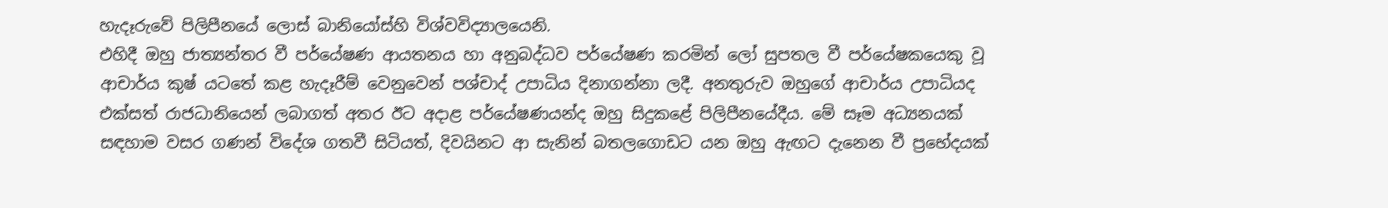හැදෑරුවේ පිලිපීනයේ ලොස්‌ බානියෝස්‌හි විශ්වවිද්‍යාලයෙනි.
එහිදී ඔහු ජාත්‍යන්තර වී පර්යේෂණ ආයතනය හා අනුබද්ධව පර්යේෂණ කරමින් ලෝ සුපතල වී පර්යේෂකයෙකු වූ ආචාර්ය කුෂ් යටතේ කළ හැදෑරීම් වෙනුවෙන් පශ්චාද් උපාධිය දිනාගන්නා ලදී. අනතුරුව ඔහුගේ ආචාර්ය උපාධියද එක්‌සත් රාජධානියෙන් ලබාගත් අතර ඊට අදාළ පර්යේෂණයන්ද ඔහු සිදුකළේ පිලිපීනයේදීය. මේ සෑම අධ්‍යනයක්‌ සඳහාම වසර ගණන් විදේශ ගතවී සිටියත්, දිවයිනට ආ සැනින් බතලගොඩට යන ඔහු ඇඟට දැනෙන වී ප්‍රභේදයක්‌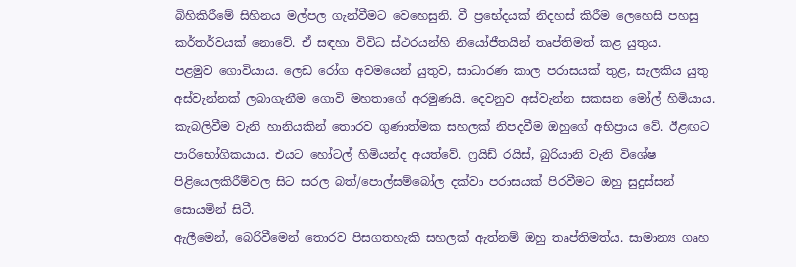බිහිකිරීමේ සිහිනය මල්පල ගැන්වීමට වෙහෙසුනි. වී ප්‍රභේදයක්‌ නිදහස්‌ කිරීම ලෙහෙසි පහසු කර්තර්වයක්‌ නොවේ. ඒ සඳහා විවිධ ස්‌ථරයන්හි නියෝජීතයින් තෘප්තිමත් කළ යුතුය.
පළමුව ගොවියාය. ලෙඩ රෝග අවමයෙන් යුතුව, සාධාරණ කාල පරාසයක්‌ තුළ, සැලකිය යුතු අස්‌වැන්නක්‌ ලබාගැනීම ගොවි මහතාගේ අරමුණයි. දෙවනුව අස්‌වැන්න සකසන මෝල් හිමියාය. කැබලිවීම වැනි හානියකින් තොරව ගුණාත්මක සහලක්‌ නිපදවීම ඔහුගේ අභිප්‍රාය වේ. ඊළඟට පාරිභෝගිකයාය. එයට හෝටල් හිමියන්ද අයත්වේ. ෆ්‍රයිඩ් රයිස්‌, බුරියානි වැනි විශේෂ පිළියෙලකිරීම්වල සිට සරල බත්/පොල්සම්බෝල දක්‌වා පරාසයක්‌ පිරවීමට ඔහු සුදුස්‌සන් සොයමින් සිටී.
ඇලීමෙන්, බෙරිවීමෙන් තොරව පිසගතහැකි සහලක්‌ ඇත්නම් ඔහු තෘප්තිමත්ය. සාමාන්‍ය ගෘහ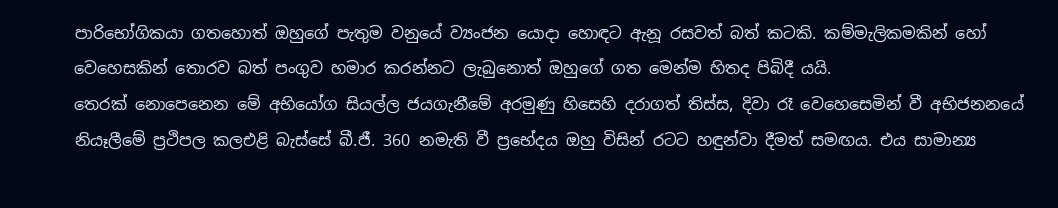පාරිභෝගිකයා ගතහොත් ඔහුගේ පැතුම වනුයේ ව්‍යංජන යොදා හොඳට ඇනූ රසවත් බත් කටකි. කම්මැලිකමකින් හෝ වෙහෙසකින් තොරව බත් පංගුව හමාර කරන්නට ලැබුනොත් ඔහුගේ ගත මෙන්ම හිතද පිබිදී යයි.
තෙරක්‌ නොපෙනෙන මේ අභියෝග සියල්ල ජයගැනීමේ අරමුණු හිසෙහි දරාගත් තිස්‌ස, දිවා රෑ වෙහෙසෙමින් වී අභිජනනයේ නියෑලීමේ ප්‍රථිපල කලඑළි බැස්‌සේ බී.ජී. 360 නමැති වී ප්‍රභේදය ඔහු විසින් රටට හඳුන්වා දීමත් සමඟය. එය සාමාන්‍ය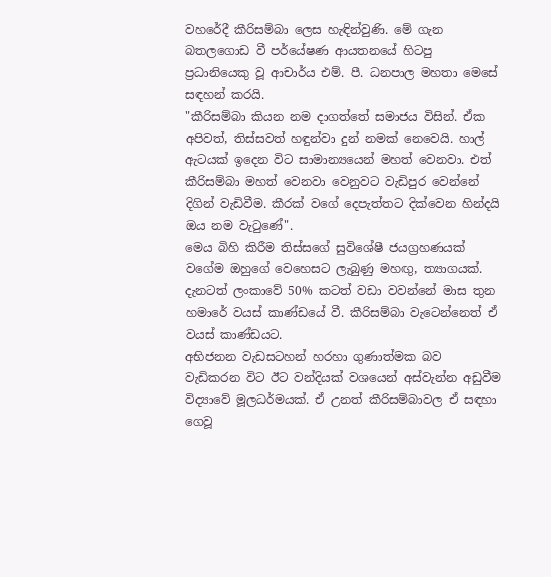වහරේදී කීරිසම්බා ලෙස හැඳින්වුණි. මේ ගැන බතලගොඩ වී පර්යේෂණ ආයතනයේ හිටපු ප්‍රධානියෙකු වූ ආචාර්ය එම්. පී. ධනපාල මහතා මෙසේ සඳහන් කරයි.
"කීරිසම්බා කියන නම දාගත්තේ සමාජය විසින්. ඒක අපිවත්, තිස්‌සවත් හඳුන්වා දුන් නමක්‌ නෙවෙයි. හාල් ඇටයක්‌ ඉදෙන විට සාමාන්‍යයෙන් මහත් වෙනවා. එත් කීරිසම්බා මහත් වෙනවා වෙනුවට වැඩිපුර වෙන්නේ දිගින් වැඩිවීම. කීරක්‌ වගේ දෙපැත්තට දික්‌වෙන හින්දයි ඔය නම වැටුණේ".
මෙය බිහි කිරීම තිස්‌සගේ සුවිශේෂී ජයග්‍රහණයක්‌ වගේම ඔහුගේ වෙහෙසට ලැබුණු මහඟු, ත්‍යාගයක්‌. දැනටත් ලංකාවේ 50% කටත් වඩා වවන්නේ මාස තුන හමාරේ වයස්‌ කාණ්‌ඩයේ වී. කීරිසම්බා වැටෙන්නෙත් ඒ වයස්‌ කාණ්‌ඩයට.
අභිජනන වැඩසටහන් හරහා ගුණාත්මක බව වැඩිකරන විට ඊට වන්දියක්‌ වශයෙන් අස්‌වැන්න අඩුවීම විද්‍යාවේ මූලධර්මයක්‌. ඒ උනත් කීරිසම්බාවල ඒ සඳහා ගෙවූ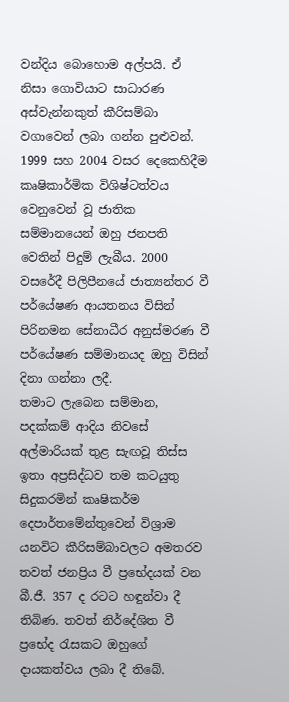වන්දිය බොහොම අල්පයි. ඒ නිසා ගොවියාට සාධාරණ අස්‌වැන්නකුත් කීරිසම්බා වගාවෙන් ලබා ගන්න පුළුවන්.
1999 සහ 2004 වසර දෙකෙහිදීම කෘෂිකාර්මික විශිෂ්ටත්වය වෙනුවෙන් වූ ජාතික සම්මානයෙන් ඔහු ජනපති වෙතින් පිදුම් ලැබීය. 2000 වසරේදී පිලිපීනයේ ජාත්‍යන්තර වී පර්යේෂණ ආයතනය විසින් පිරිනමන සේනාධීර අනුස්‌මරණ වී පර්යේෂණ සම්මානයද ඔහු විසින් දිනා ගන්නා ලදී.
තමාට ලැබෙන සම්මාන, පදක්‌කම් ආදිය නිවසේ අල්මාරියක්‌ තුළ සැඟවූ තිස්‌ස ඉතා අප්‍රසිද්ධව තම කටයුතු සිදුකරමින් කෘෂිකර්ම දෙපාර්තමේන්තුවෙන් විශ්‍රාම යනවිට කීරිසම්බාවලට අමතරව තවත් ජනප්‍රිය වී ප්‍රභේදයක්‌ වන බී.ජී. 357 ද රටට හඳුන්වා දී තිබිණ. තවත් නිර්දේශිත වී ප්‍රභේද රැසකට ඔහුගේ දායකත්වය ලබා දී තිබේ.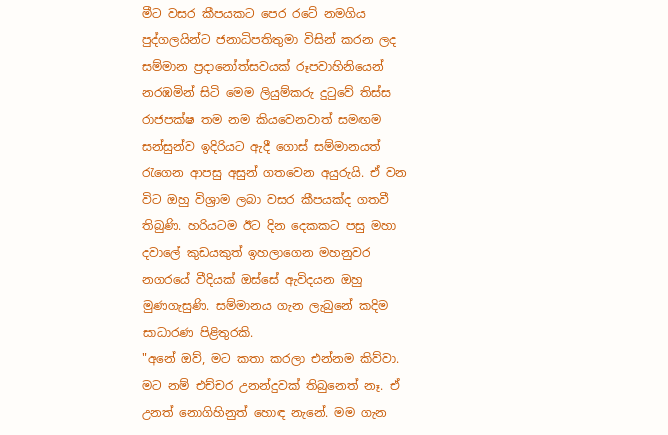මීට වසර කීපයකට පෙර රටේ නමගිය පුද්ගලයින්ට ජනාධිපතිතුමා විසින් කරන ලද සම්මාන ප්‍රදානෝත්සවයක්‌ රූපවාහිනියෙන් නරඹමින් සිටි මෙම ලියුම්කරු දුටුවේ තිස්‌ස රාජපක්‌ෂ තම නම කියවෙනවාත් සමඟම සන්සුන්ව ඉදිරියට ඇදී ගොස්‌ සම්මානයත් රැගෙන ආපසු අසුන් ගතවෙන අයුරුයි. ඒ වන විට ඔහු විශ්‍රාම ලබා වසර කීපයක්‌ද ගතවී තිබුණි. හරියටම ඊට දින දෙකකට පසු මහා දවාලේ කුඩයකුත් ඉහලාගෙන මහනුවර නගරයේ වීදියක්‌ ඔස්‌සේ ඇවිදයන ඔහු මුණගැසුණි. සම්මානය ගැන ලැබුනේ කදිම සාධාරණ පිළිතුරකි.
"අනේ ඔව්, මට කතා කරලා එන්නම කිව්වා. මට නම් එච්චර උනන්දුවක්‌ තිබුනෙත් නෑ. ඒ උනත් නොගිහිනුත් හොඳ නැනේ. මම ගැන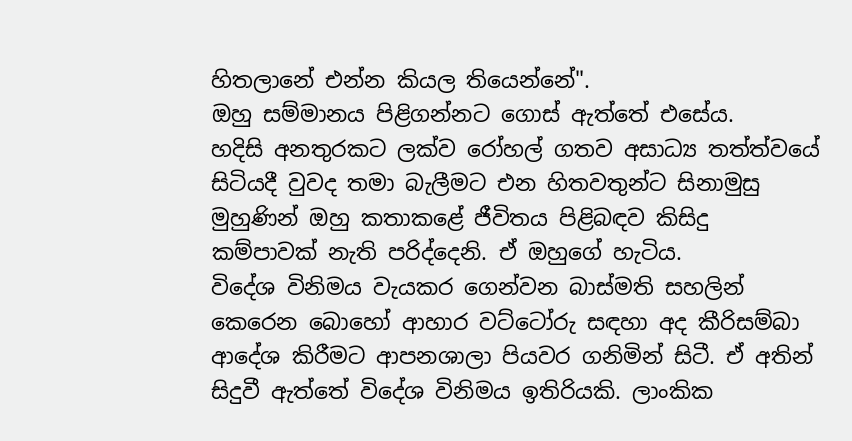හිතලානේ එන්න කියල තියෙන්නේ".
ඔහු සම්මානය පිළිගන්නට ගොස්‌ ඇත්තේ එසේය.
හදිසි අනතුරකට ලක්‌ව රෝහල් ගතව අසාධ්‍ය තත්ත්වයේ සිටියදී වුවද තමා බැලීමට එන හිතවතුන්ට සිනාමුසු මුහුණින් ඔහු කතාකළේ ජීවිතය පිළිබඳව කිසිදු කම්පාවක්‌ නැති පරිද්දෙනි. ඒ ඔහුගේ හැටිය.
විදේශ විනිමය වැයකර ගෙන්වන බාස්‌මති සහලින් කෙරෙන බොහෝ ආහාර වට්‌ටෝරු සඳහා අද කීරිසම්බා ආදේශ කිරීමට ආපනශාලා පියවර ගනිමින් සිටී. ඒ අතින් සිදුවී ඇත්තේ විදේශ විනිමය ඉතිරියකි. ලාංකික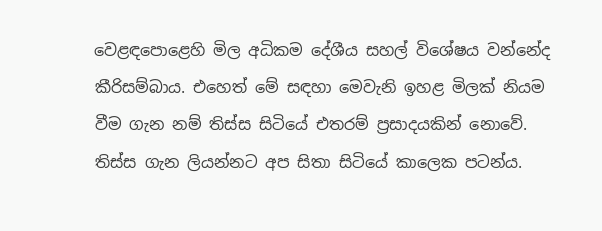වෙළඳපොළෙහි මිල අධිකම දේශීය සහල් විශේෂය වන්නේද කීරිසම්බාය. එහෙත් මේ සඳහා මෙවැනි ඉහළ මිලක්‌ නියම වීම ගැන නම් තිස්‌ස සිටියේ එතරම් ප්‍රසාදයකින් නොවේ.
තිස්‌ස ගැන ලියන්නට අප සිතා සිටියේ කාලෙක පටන්ය.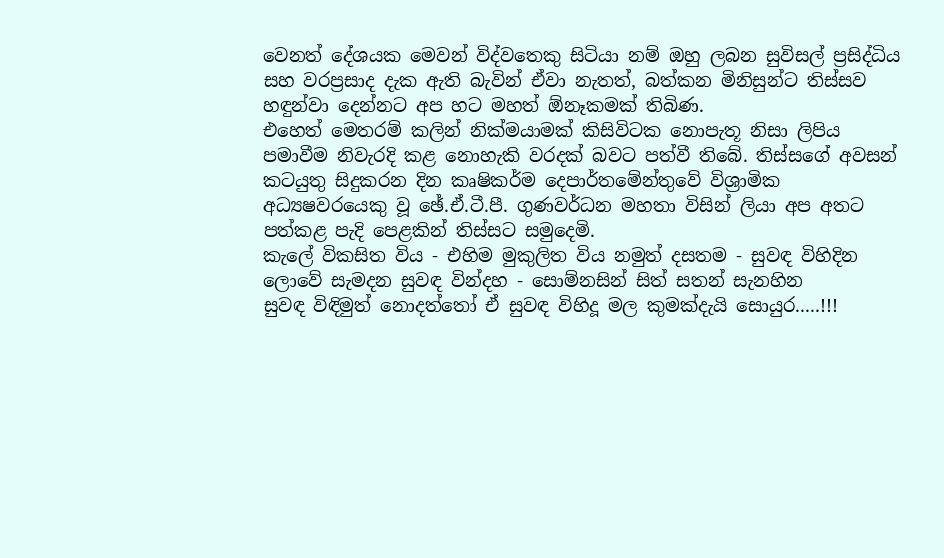වෙනත් දේශයක මෙවන් විද්වතෙකු සිටියා නම් ඔහු ලබන සුවිසල් ප්‍රසිද්ධිය සහ වරප්‍රසාද දැක ඇති බැවින් ඒවා නැතත්, බත්කන මිනිසුන්ට තිස්‌සව හඳුන්වා දෙන්නට අප හට මහත් ඕනෑකමක්‌ තිබිණ.
එහෙත් මෙතරම් කලින් නික්‌මයාමක්‌ කිසිවිටක නොපැතූ නිසා ලිපිය පමාවීම නිවැරදි කළ නොහැකි වරදක්‌ බවට පත්වී තිබේ. තිස්‌සගේ අවසන් කටයුතු සිදුකරන දින කෘෂිකර්ම දෙපාර්තමේන්තුවේ විශ්‍රාමික අධ්‍යෂවරයෙකු වූ ඡේ.ඒ.ටී.පී. ගුණවර්ධන මහතා විසින් ලියා අප අතට පත්කළ පැදි පෙළකින් තිස්‌සට සමුදෙමි.
කැලේ විකසිත විය - එහිම මුකුලිත විය නමුත් දසතම - සුවඳ විහිදින
ලොවේ සැමදන සුවඳ වින්දහ - සොම්නසින් සිත් සතන් සැනහින
සුවඳ විඳිමුත් නොදත්තෝ ඒ සුවඳ විහිදූ මල කුමක්‌දැයි සොයුර.....!!!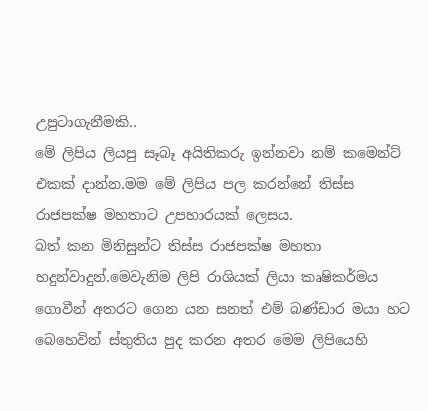උපුටාගැනීමකි..
මේ ලිපිය ලියපු සෑබෑ අයිතිකරු ඉන්නවා නම් කමෙන්ට් එකක් දාන්න.මම මේ ලිපිය පල කරන්නේ තිස්ස රාජපක්ෂ මහතාට උපහාරයක් ලෙසය.
බත් කන මිනිසුන්ට තිස්ස රාජපක්ෂ මහතා හදුන්වාදුන්.මෙවැනිම ලිපි රාශියක් ලියා කෘෂිකර්මය ගොවීන් අතරට ගෙන යන සනත් එම් බණ්ඩාර මයා හට බෙහෙවින් ස්තුතිය පුද කරන අතර මෙම ලිපියෙහි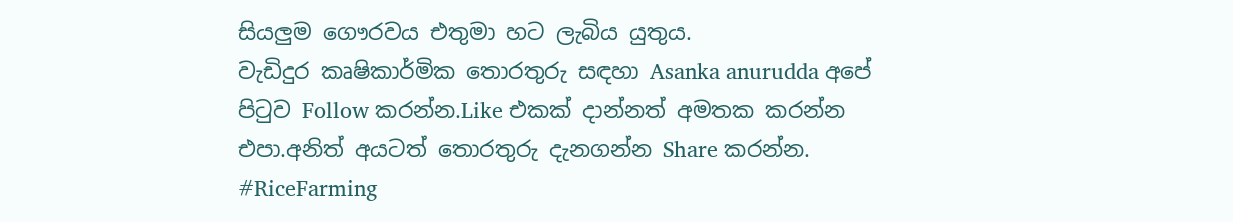සියලුම ගෞරවය එතුමා හට ලැබිය යුතුය.
වැඩිදුර කෘෂිකාර්මික තොරතුරු සඳහා Asanka anurudda අපේ පිටුව Follow කරන්න.Like එකක් දාන්නත් අමතක කරන්න එපා.අනිත් අයටත් තොරතුරු දැනගන්න Share කරන්න.
#RiceFarming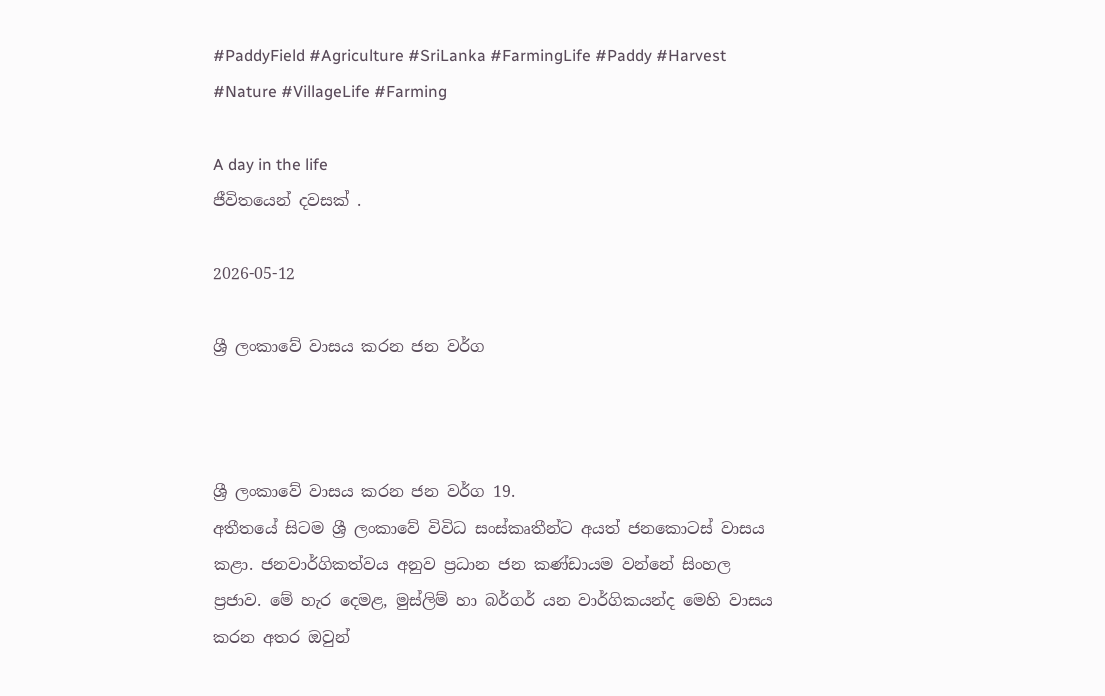#PaddyField #Agriculture #SriLanka #FarmingLife #Paddy #Harvest #Nature #VillageLife #Farming

A day in the life
ජීවිතයෙන් දවසක් .

2026-05-12

ශ්‍රී ලංකාවේ වාසය කරන ජන වර්ග



ශ්‍රී ලංකාවේ වාසය කරන ජන වර්ග 19.
අතීතයේ සිටම ශ්‍රී ලංකාවේ විවිධ සංස්කෘතීන්ට අයත් ජනකොටස් වාසය කළා. ජනවාර්ගිකත්වය අනුව ප්‍රධාන ජන කණ්ඩායම වන්නේ සිංහල ප්‍රජාව. මේ හැර දෙමළ, මුස්ලිම් හා බර්ගර් යන වාර්ගිකයන්ද මෙහි වාසය කරන අතර ඔවුන්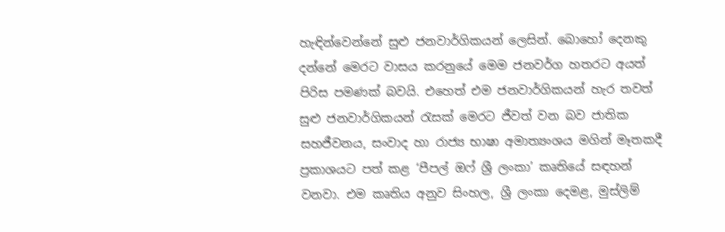හැඳින්වෙන්නේ සුළු ජනවාර්ගිකයන් ලෙසින්. බොහෝ දෙනකු දන්නේ මෙරට වාසය කරනුයේ මෙම ජනවර්ග හතරට අයත් පිරිස පමණක් බවයි. එහෙත් එම ජනවාර්ගිකයන් හැර තවත් සුළු ජනවාර්ගිකයන් රැසක් මෙරට ජීවත් වන බව ජාතික සහජීවනය, සංවාද හා රාජ්‍ය භාෂා අමාත්‍යංශය මගින් මෑතකදී ප්‍රකාශයට පත් කළ ‘පීපල් ඔෆ් ශ්‍රී ලංකා’ කෘතියේ සඳහන් වනවා. එම කෘතිය අනුව සිංහල, ශ්‍රී ලංකා දෙමළ, මුස්ලිම්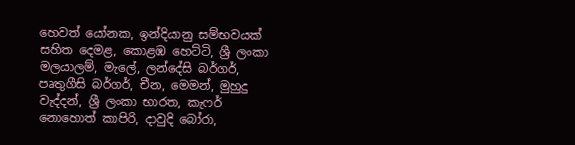හෙවත් යෝනක, ඉන්දියානු සම්භවයක් සහිත දෙමළ, කොළඹ හෙට්ටි, ශ්‍රී ලංකා මලයාලම්, මැලේ, ලන්දේසි බර්ගර්, පෘතුගීසි බර්ගර්, චීන, මෙමන්, මුහුදු වැද්දන්, ශ්‍රී ලංකා භාරත, කැෆර් නොහොත් කාපිරි, දාවුදි බෝරා,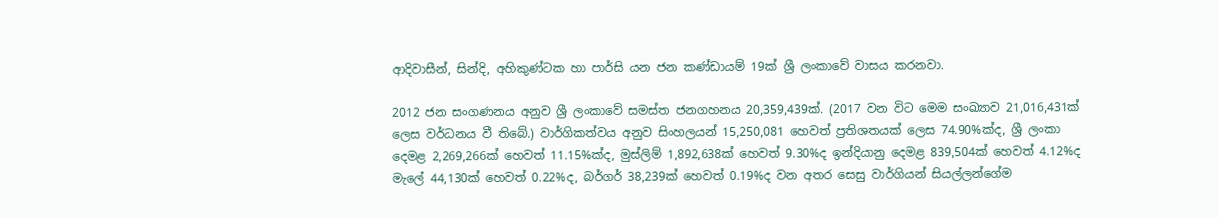ආදිවාසීන්, සින්දි, අහිකුණ්ටක හා පාර්සි යන ජන කණ්ඩායම් 19ක් ශ්‍රී ලංකාවේ වාසය කරනවා.

2012 ජන සංගණනය අනුව ශ්‍රී ලංකාවේ සමස්ත ජනගහනය 20,359,439ක්. (2017 වන විට මෙම සංඛ්‍යාව 21,016,431ක් ලෙස වර්ධනය වී තිබේ.) වාර්ගිකත්වය අනුව සිංහලයන් 15,250,081 හෙවත් ප්‍රතිශතයක් ලෙස 74.90%ක්ද, ශ්‍රී ලංකා දෙමළ 2,269,266ක් හෙවත් 11.15%ක්ද, මුස්ලිම් 1,892,638ක් හෙවත් 9.30%ද ඉන්දියානු දෙමළ 839,504ක් හෙවත් 4.12%ද මැලේ 44,130ක් හෙවත් 0.22%ද, බර්ගර් 38,239ක් හෙවත් 0.19%ද වන අතර සෙසු වාර්ගියන් සියල්ලන්ගේම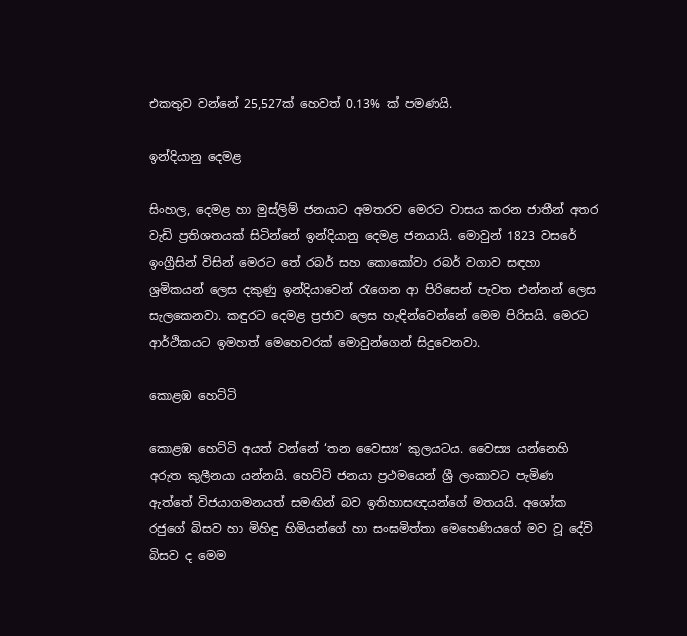එකතුව වන්නේ 25,527ක් හෙවත් 0.13% ක් පමණයි.

ඉන්දියානු දෙමළ

සිංහල, දෙමළ හා මුස්ලිම් ජනයාට අමතරව මෙරට වාසය කරන ජාතීන් අතර වැඩි ප්‍රතිශතයක් සිටින්නේ ඉන්දියානු දෙමළ ජනයායි. මොවුන් 1823 වසරේ ඉංග්‍රීසින් විසින් මෙරට තේ රබර් සහ කොකෝවා රබර් වගාව සඳහා ශ්‍රමිකයන් ලෙස දකුණු ඉන්දියාවෙන් රැගෙන ආ පිරිසෙන් පැවත එන්නන් ලෙස සැලකෙනවා. කඳුරට දෙමළ ප්‍රජාව ලෙස හැඳින්වෙන්නේ මෙම පිරිසයි. මෙරට ආර්ථිකයට ඉමහත් මෙහෙවරක් මොවුන්ගෙන් සිදුවෙනවා.

කොළඹ හෙට්ටි

කොළඹ හෙට්ටි අයත් වන්නේ ‘තන වෛස්‍ය’ කුලයටය. වෛස්‍ය යන්නෙහි අරුත කුලීනයා යන්නයි. හෙට්ටි ජනයා ප්‍රථමයෙන් ශ්‍රී ලංකාවට පැමිණ ඇත්තේ විජයාගමනයත් සමඟින් බව ඉතිහාසඥයන්ගේ මතයයි. අශෝක රජුගේ බිසව හා මිහිඳු හිමියන්ගේ හා සංඝමිත්තා මෙහෙණියගේ මව වූ දේවි බිසව ද මෙම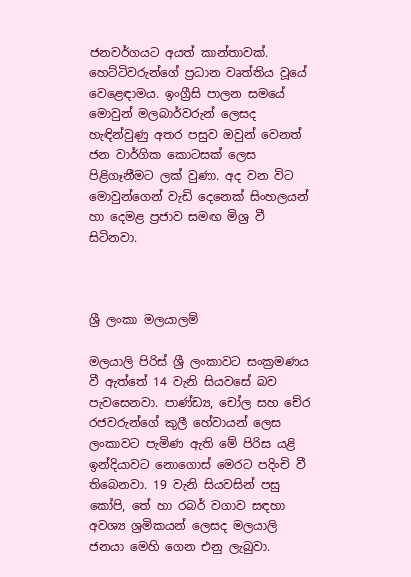ජනවර්ගයට අයත් කාන්තාවක්. හෙට්ටිවරුන්ගේ ප්‍රධාන වෘත්තිය වූයේ වෙළෙඳාමය. ඉංග්‍රීසි පාලන සමයේ මොවුන් මලබාර්වරුන් ලෙසද හැඳින්වුණු අතර පසුව ඔවුන් වෙනත් ජන වාර්ගික කොටසක් ලෙස පිළිගෑනීමට ලක් වුණා. අද වන විට මොවුන්ගෙන් වැඩි දෙනෙක් සිංහලයන් හා දෙමළ ප්‍රජාව සමඟ මිශ්‍ර වී සිටිනවා.



ශ්‍රී ලංකා මලයාලම්

මලයාලි පිරිස් ශ්‍රී ලංකාවට සංක්‍රමණය වී ඇත්තේ 14 වැනි සියවසේ බව පැවසෙනවා. පාණ්ඩ්‍ය, චෝල සහ චේර රජවරුන්ගේ කුලී හේවායන් ලෙස ලංකාවට පැමිණ ඇති මේ පිරිස යළි ඉන්දියාවට නොගොස් මෙරට පදිංචි වී තිබෙනවා. 19 වැනි සියවසින් පසු කෝපි, තේ හා රබර් වගාව සඳහා අවශ්‍ය ශ්‍රමිකයන් ලෙසද මලයාලි ජනයා මෙහි ගෙන එනු ලැබුවා.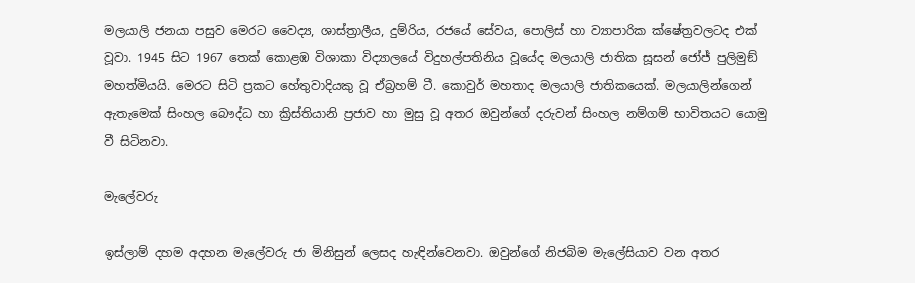මලයාලි ජනයා පසුව මෙරට වෛද්‍ය, ශාස්ත්‍රාලීය, දුම්රිය, රජයේ සේවය, පොලිස් හා ව්‍යාපාරික ක්ෂේත්‍රවලටද එක් වූවා. 1945 සිට 1967 තෙක් කොළඹ විශාකා විද්‍යාලයේ විදුහල්පතිනිය වූයේද මලයාලි ජාතික සූසන් ජෝජ් පුලිමුඞ් මහත්මියයි. මෙරට සිටි ප්‍රකට හේතුවාදියකු වූ ඒබ්‍රහම් ටී. කොවුර් මහතාද මලයාලි ජාතිකයෙක්. මලයාලින්ගෙන් ඇතැමෙක් සිංහල බෞද්ධ හා ක්‍රිස්තියානි ප්‍රජාව හා මුසු වූ අතර ඔවුන්ගේ දරුවන් සිංහල නම්ගම් භාවිතයට යොමු වී සිටිනවා.

මැලේවරු

ඉස්ලාම් දහම අදහන මැලේවරු ජා මිනිසුන් ලෙසද හැඳින්වෙනවා. ඔවුන්ගේ නිජබිම මැලේසියාව වන අතර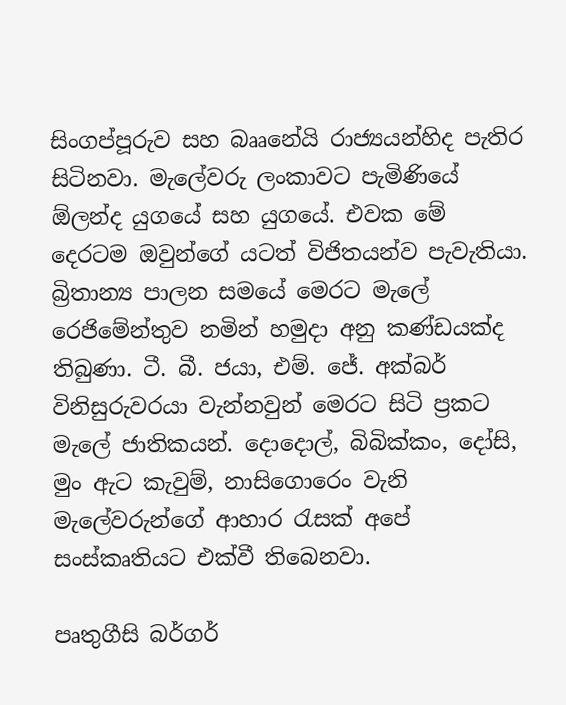සිංගප්පූරුව සහ බෲනේයි රාජ්‍යයන්හිද පැතිර සිටිනවා. මැලේවරු ලංකාවට පැමිණියේ ඕලන්ද යුගයේ සහ යුගයේ. එවක මේ දෙරටම ඔවුන්ගේ යටත් විජිතයන්ව පැවැතියා.
බ්‍රිතාන්‍ය පාලන සමයේ මෙරට මැලේ රෙජිමේන්තුව නමින් හමුදා අනු කණ්ඩයක්ද තිබුණා. ටී. බී. ජයා, එම්. ජේ. අක්බර් විනිසුරුවරයා වැන්නවුන් මෙරට සිටි ප්‍රකට මැලේ ජාතිකයන්. දොදොල්, බිබික්කං, දෝසි, මුං ඇට කැවුම්, නාසිගොරෙං වැනි මැලේවරුන්ගේ ආහාර රැසක් අපේ සංස්කෘතියට එක්වී තිබෙනවා.

පෘතුගීසි බර්ගර්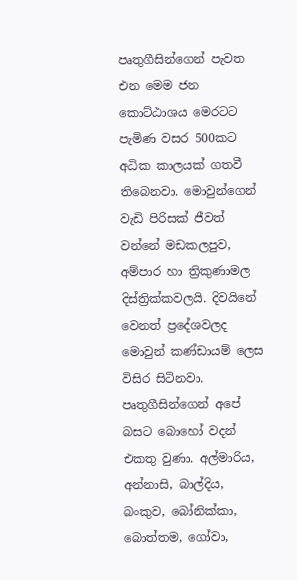පෘතුගීසින්ගෙන් පැවත එන මෙම ජන කොට්ඨාශය මෙරටට පැමිණ වසර 500කට අධික කාලයක් ගතවී තිබෙනවා. මොවුන්ගෙන් වැඩි පිරිසක් ජීවත් වන්නේ මඩකලපුව, අම්පාර හා ත්‍රිකුණාමල දිස්ත්‍රික්කවලයි. දිවයිනේ වෙනත් ප්‍රදේශවලද මොවුන් කණ්ඩායම් ලෙස විසිර සිටිනවා. පෘතුගීසින්ගෙන් අපේ බසට බොහෝ වදන් එකතු වුණා. අල්මාරිය, අන්නාසි, බාල්දිය, බංකුව, බෝනික්කා, බොත්තම, ගෝවා,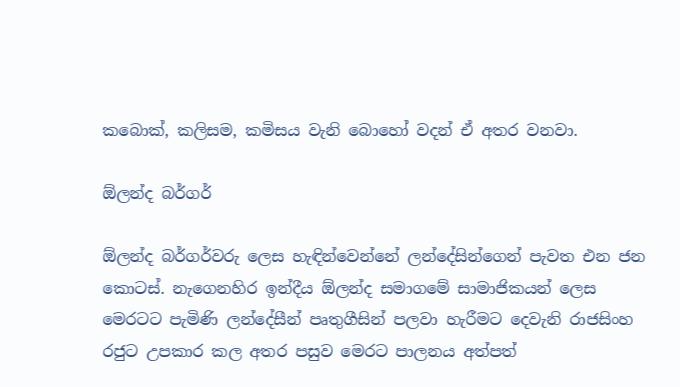කබොක්, කලිසම, කමිසය වැනි බොහෝ වදන් ඒ අතර වනවා.

ඕලන්ද බර්ගර්

ඕලන්ද බර්ගර්වරු ලෙස හැඳින්වෙන්නේ ලන්දේසින්ගෙන් පැවත එන ජන කොටස්. නැගෙනහිර ඉන්දීය ඕලන්ද සමාගමේ සාමාජිකයන් ලෙස මෙරටට පැමිණි ලන්දේසීන් පෘතුගීසින් පලවා හැරීමට දෙවැනි රාජසිංහ රජුට උපකාර කල අතර පසුව මෙරට පාලනය අත්පත්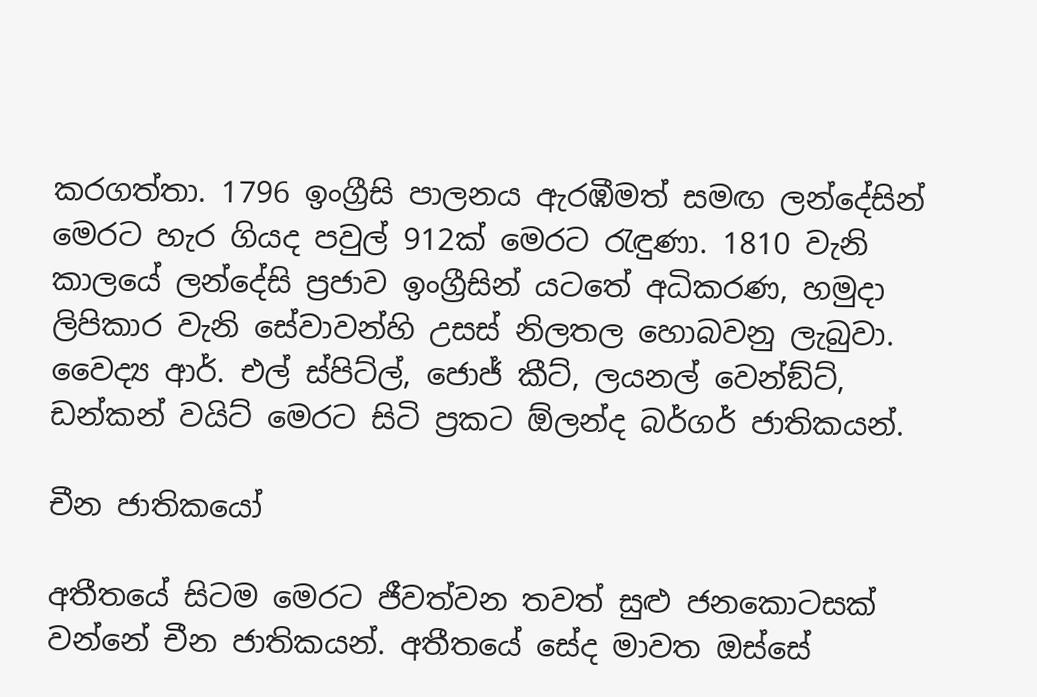කරගත්තා. 1796 ඉංග්‍රීසි පාලනය ඇරඹීමත් සමඟ ලන්දේසින් මෙරට හැර ගියද පවුල් 912ක් මෙරට රැඳුණා. 1810 වැනි කාලයේ ලන්දේසි ප්‍රජාව ඉංග්‍රීසින් යටතේ අධිකරණ, හමුදා ලිපිකාර වැනි සේවාවන්හි උසස් නිලතල හොබවනු ලැබුවා. වෛද්‍ය ආර්. එල් ස්පිට්ල්, ජොජ් කීට්, ලයනල් වෙන්ඞ්ට්, ඩන්කන් වයිට් මෙරට සිටි ප්‍රකට ඕලන්ද බර්ගර් ජාතිකයන්.

චීන ජාතිකයෝ

අතීතයේ සිටම මෙරට ජීවත්වන තවත් සුළු ජනකොටසක් වන්නේ චීන ජාතිකයන්. අතීතයේ සේද මාවත ඔස්සේ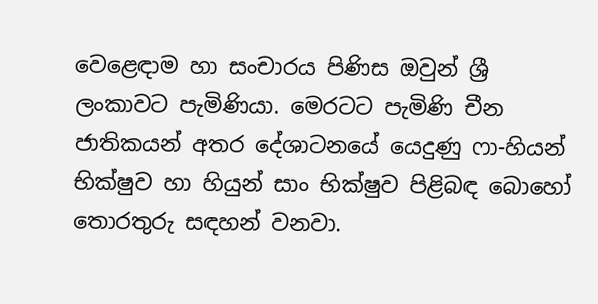වෙළෙඳාම හා සංචාරය පිණිස ඔවුන් ශ්‍රී ලංකාවට පැමිණියා. මෙරටට පැමිණි චීන ජාතිකයන් අතර දේශාටනයේ යෙදුණු ෆා-හියන් භික්ෂුව හා හියුන් සාං භික්ෂුව පිළිබඳ බොහෝ තොරතුරු සඳහන් වනවා.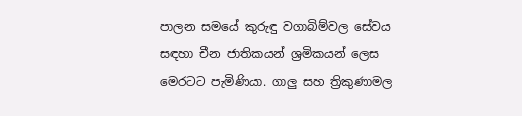පාලන සමයේ කුරුඳු වගාබිම්වල සේවය සඳහා චීන ජාතිකයන් ශ්‍රමිකයන් ලෙස මෙරටට පැමිණියා. ගාලු සහ ත්‍රිකුණාමල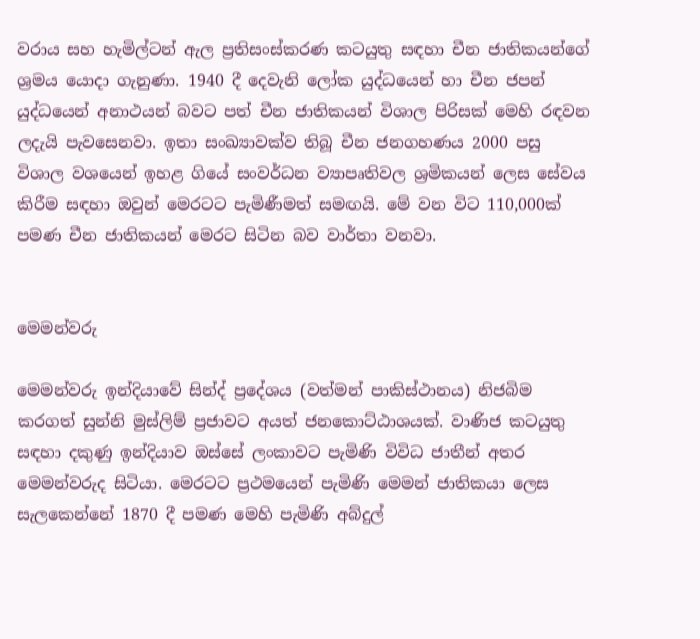වරාය සහ හැමිල්ටන් ඇල ප්‍රතිසංස්කරණ කටයුතු සඳහා චීන ජාතිකයන්ගේ ශ්‍රමය යොදා ගැනුණා. 1940 දී දෙවැනි ලෝක යුද්ධයෙන් හා චීන ජපන් යුද්ධයෙන් අනාථයන් බවට පත් චීන ජාතිකයන් විශාල පිරිසක් මෙහි රඳවන ලදැයි පැවසෙනවා. ඉතා සංඛ්‍යාවක්ව තිබූ චීන ජනගහණය 2000 පසු විශාල වශයෙන් ඉහළ ගියේ සංවර්ධන ව්‍යාපෘතිවල ශ්‍රමිකයන් ලෙස සේවය කිරීම සඳහා ඔවුන් මෙරටට පැමිණීමත් සමඟයි. මේ වන විට 110,000ක් පමණ චීන ජාතිකයන් මෙරට සිටින බව වාර්තා වනවා.


මෙමන්වරු

මෙමන්වරු ඉන්දියාවේ සින්ද් ප්‍රදේශය (වත්මන් පාකිස්ථානය) නිජබිම කරගත් සුන්නි මුස්ලිම් ප්‍රජාවට අයත් ජනකොට්ඨාශයක්. වාණිජ කටයුතු සඳහා දකුණු ඉන්දියාව ඔස්සේ ලංකාවට පැමිණි විවිධ ජාතීන් අතර මෙමන්වරුද සිටියා. මෙරටට ප්‍රථමයෙන් පැමිණි මෙමන් ජාතිකයා ලෙස සැලකෙන්නේ 1870 දී පමණ මෙහි පැමිණි අබ්දුල්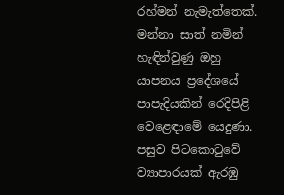රහ්මන් නැමැත්තෙක්. මන්නා සාත් නමින් හැඳින්වුණු ඔහු යාපනය ප්‍රදේශයේ පාපැදියකින් රෙදිපිළි වෙළෙඳාමේ යෙදුණා. පසුව පිටකොටුවේ ව්‍යාපාරයක් ඇරඹු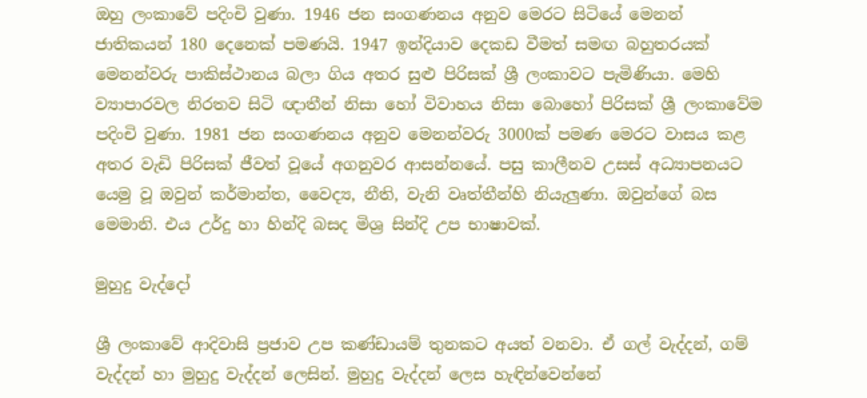ඔහු ලංකාවේ පදිංචි වුණා. 1946 ජන සංගණනය අනුව මෙරට සිටියේ මෙනන් ජාතිකයන් 180 දෙනෙක් පමණයි. 1947 ඉන්දියාව දෙකඩ වීමත් සමඟ බහුතරයක් මෙනන්වරු පාකිස්ථානය බලා ගිය අතර සුළු පිරිසක් ශ්‍රී ලංකාවට පැමිණියා. මෙහි ව්‍යාපාරවල නිරතව සිටි ඥාතීන් නිසා හෝ විවාහය නිසා බොහෝ පිරිසක් ශ්‍රී ලංකාවේම පදිංචි වුණා. 1981 ජන සංගණනය අනුව මෙනන්වරු 3000ක් පමණ මෙරට වාසය කළ අතර වැඩි පිරිසක් ජීවත් වූයේ අගනුවර ආසන්නයේ. පසු කාලීනව උසස් අධ්‍යාපනයට යෙමු වූ ඔවුන් කර්මාන්ත, වෛද්‍ය, නීති, වැනි වෘත්තීන්හි නියැලුණා. ඔවුන්ගේ බස මෙමානි. එය උර්දු හා හින්දි බසද මිශ්‍ර සින්දි උප භාෂාවක්.

මුහුදු වැද්දෝ

ශ්‍රී ලංකාවේ ආදිවාසි ප්‍රජාව උප කණ්ඩායම් තුනකට අයත් වනවා. ඒ ගල් වැද්දන්, ගම් වැද්දන් හා මුහුදු වැද්දන් ලෙසින්. මුහුදු වැද්දන් ලෙස හැඳින්වෙන්නේ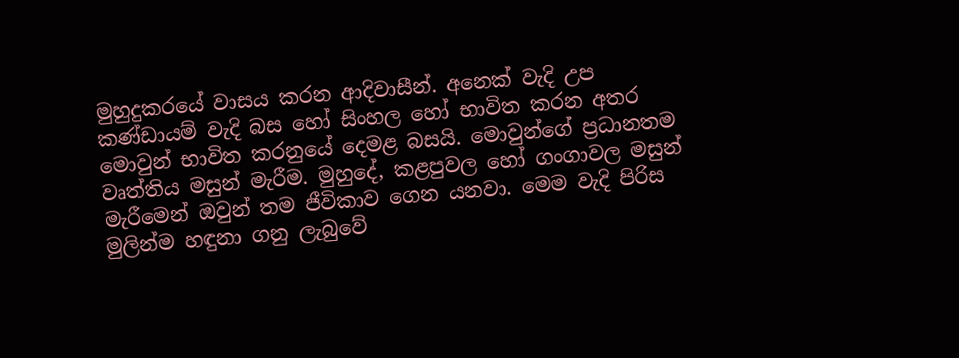මුහුදුකරයේ වාසය කරන ආදිවාසීන්. අනෙක් වැදි උප කණ්ඩායම් වැදි බස හෝ සිංහල හෝ භාවිත කරන අතර මොවුන් භාවිත කරනුයේ දෙමළ බසයි. මොවුන්ගේ ප්‍රධානතම වෘත්තිය මසුන් මැරීම. මුහුදේ, කළපුවල හෝ ගංගාවල මසුන් මැරීමෙන් ඔවුන් තම ජීවිකාව ගෙන යනවා. මෙම වැදි පිරිස මුලින්ම හඳුනා ගනු ලැබුවේ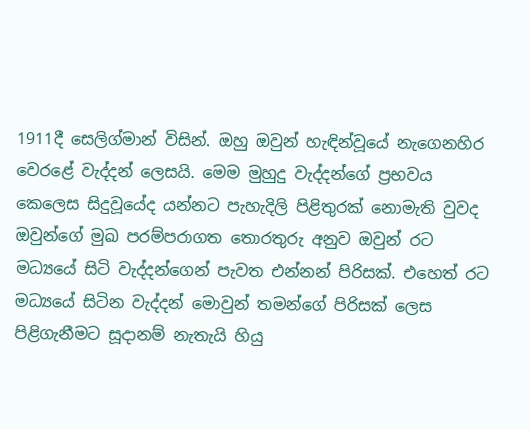1911දී සෙලිග්මාන් විසින්. ඔහු ඔවුන් හැඳින්වූයේ නැගෙනහිර වෙරළේ වැද්දන් ලෙසයි. මෙම මුහුදු වැද්දන්ගේ ප්‍රභවය කෙලෙස සිදුවූයේද යන්නට පැහැදිලි පිළිතුරක් නොමැති වුවද ඔවුන්ගේ මුඛ පරම්පරාගත තොරතුරු අනුව ඔවුන් රට මධ්‍යයේ සිටි වැද්දන්ගෙන් පැවත එන්නන් පිරිසක්. එහෙත් රට මධ්‍යයේ සිටින වැද්දන් මොවුන් තමන්ගේ පිරිසක් ලෙස පිළිගැනීමට සූදානම් නැතැයි හියු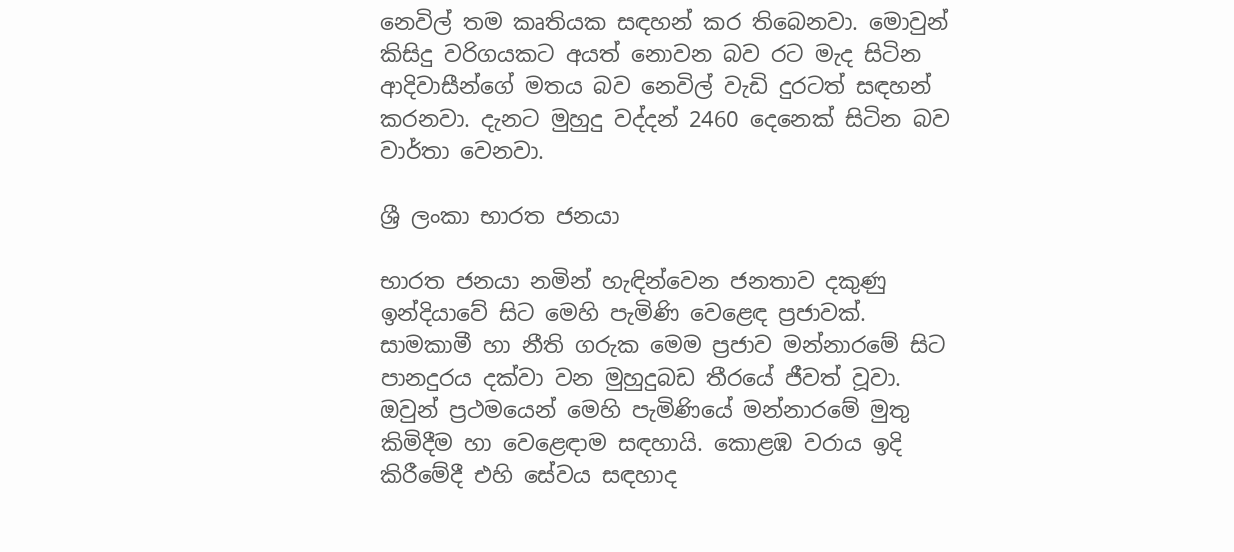නෙවිල් තම කෘතියක සඳහන් කර තිබෙනවා. මොවුන් කිසිදු වරිගයකට අයත් නොවන බව රට මැද සිටින ආදිවාසීන්ගේ මතය බව නෙවිල් වැඩි දුරටත් සඳහන් කරනවා. දැනට මුහුදු වද්දන් 2460 දෙනෙක් සිටින බව වාර්තා වෙනවා.

ශ්‍රී ලංකා භාරත ජනයා

භාරත ජනයා නමින් හැඳින්වෙන ජනතාව දකුණු ඉන්දියාවේ සිට මෙහි පැමිණි වෙළෙඳ ප්‍රජාවක්. සාමකාමී හා නීති ගරුක මෙම ප්‍රජාව මන්නාරමේ සිට පානදුරය දක්වා වන මුහුදුබඩ තීරයේ ජීවත් වූවා. ඔවුන් ප්‍රථමයෙන් මෙහි පැමිණියේ මන්නාරමේ මුතු කිමිදීම හා වෙළෙඳාම සඳහායි. කොළඹ වරාය ඉදි කිරීමේදී එහි සේවය සඳහාද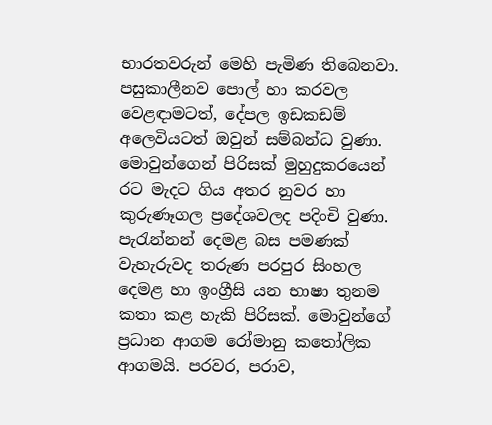භාරතවරුන් මෙහි පැමිණ තිබෙනවා. පසුකාලීනව පොල් හා කරවල වෙළඳාමටත්, දේපල ඉඩකඩම් අලෙවියටත් ඔවුන් සම්බන්ධ වුණා. මොවුන්ගෙන් පිරිසක් මුහුදුකරයෙන් රට මැදට ගිය අතර නුවර හා කුරුණෑගල ප්‍රදේශවලද පදිංචි වුණා. පැරැන්නන් දෙමළ බස පමණක් වැහැරුවද තරුණ පරපුර සිංහල දෙමළ හා ඉංග්‍රීසි යන භාෂා තුනම කතා කළ හැකි පිරිසක්. මොවුන්ගේ ප්‍රධාන ආගම රෝමානු කතෝලික ආගමයි. පරවර, පරාව,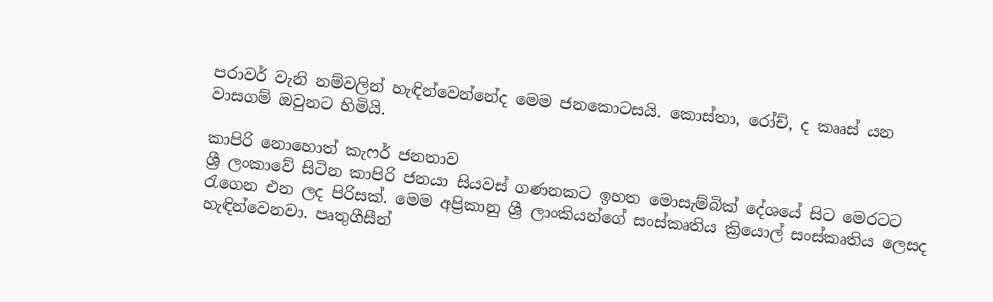පරාවර් වැනි නම්වලින් හැඳින්වෙන්නේද මෙම ජනකොටසයි. කොස්තා, රෝච්, ද කෲස් යන වාසගම් ඔවුනට හිමියි.

කාපිරි නොහොත් කැෆර් ජනතාව
ශ්‍රී ලංකාවේ සිටින කාපිරි ජනයා සියවස් ගණනකට ඉහත මොසැම්බික් දේශයේ සිට මෙරටට රැගෙන එන ලද පිරිසක්. මෙම අප්‍රිකානු ශ්‍රී ලාංකියන්ගේ සංස්කෘතිය ක්‍රියොල් සංස්කෘතිය ලෙසද හැඳින්වෙනවා. පෘතුගීසීන්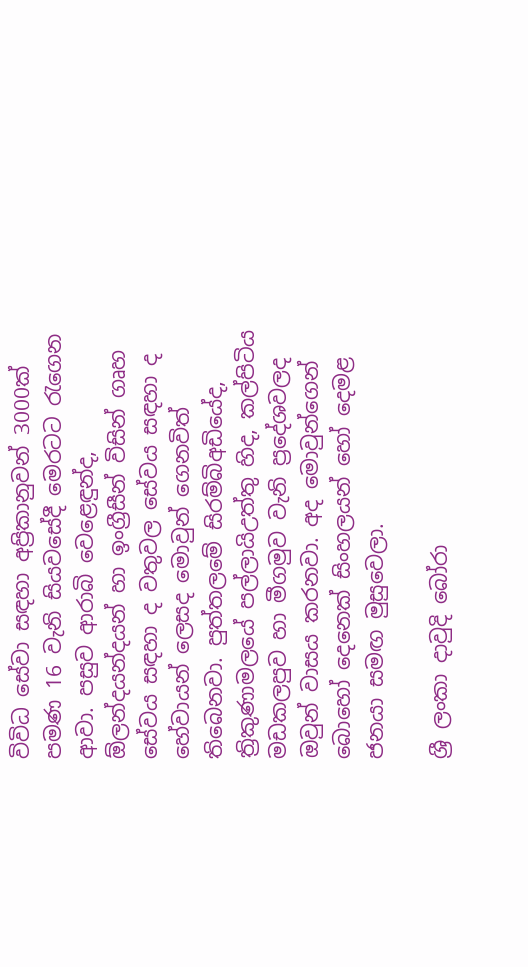විවිධ සේවා සඳහා අප්‍රිකානුවන් 3000ක් පමණ 16 වැනි සියවසේදී මෙරටට රැගෙන ආවා. පසුව ආරාබි වෙළෙඳුන්ද, ඕලන්දයන්දයන් හා ඉංග්‍රීසීන් විසින් ගෘහ සේවය සඳහා ද වතුවල සේවය සඳහා ද හේවායන් ලෙසද මොවුන් ගෙනවිත් තිබෙනවා. පුත්තලමේ සිරම්බිඅඩියේද, ත්‍රිකුණාමලයේ පල්ලායිඋත්තු හිද, කල්පිටිය මඩකලපුව හා මීගමුව වැනි ප්‍රදේශවලද ඔවුන් වාසය කරනවා. අද මොවුන්ගෙන් බොහෝ දෙනෙක් සිංහලයන් හෝ දෙමළ ජනයා සමඟ මුසුවෙලා.

ශ්‍රී ලංකා දාවුදි බෝරා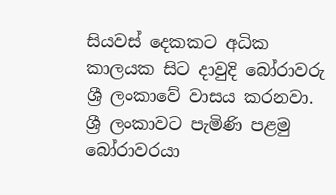සියවස් දෙකකට අධික කාලයක සිට දාවුදි බෝරාවරු ශ්‍රී ලංකාවේ වාසය කරනවා. ශ්‍රී ලංකාවට පැමිණි පළමු බෝරාවරයා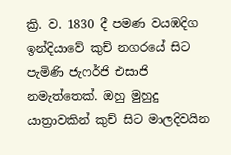ක්‍රි. ව. 1830 දී පමණ වයඹදිග ඉන්දියාවේ කුච් නගරයේ සිට පැමිණි ජැෆර්ජි එසාජි නමැත්තෙක්. ඔහු මුහුදු යාත්‍රාවකින් කුච් සිට මාලදිවයින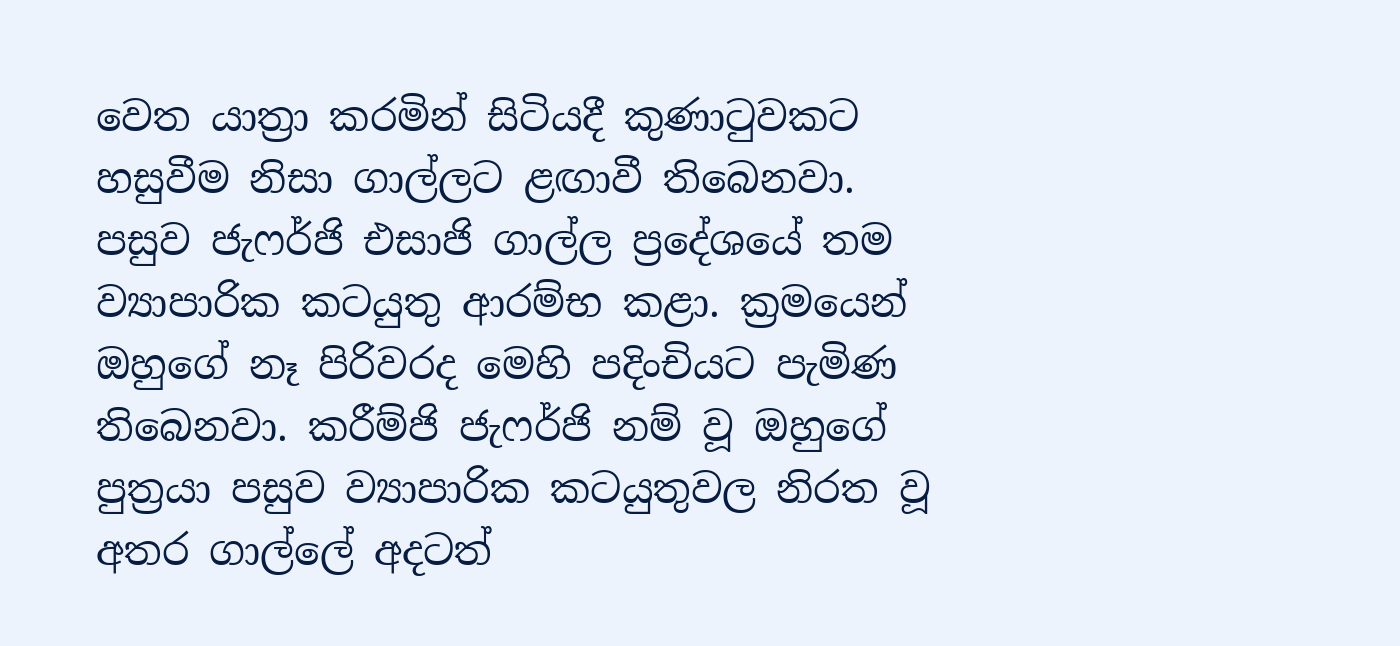වෙත යාත්‍රා කරමින් සිටියදී කුණාටුවකට හසුවීම නිසා ගාල්ලට ළඟාවී තිබෙනවා. පසුව ජැෆර්ජි එසාජි ගාල්ල ප්‍රදේශයේ තම ව්‍යාපාරික කටයුතු ආරම්භ කළා. ක්‍රමයෙන් ඔහුගේ නෑ පිරිවරද මෙහි පදිංචියට පැමිණ තිබෙනවා. කරීම්ජි ජැෆර්ජි නම් වූ ඔහුගේ පුත්‍රයා පසුව ව්‍යාපාරික කටයුතුවල නිරත වූ අතර ගාල්ලේ අදටත්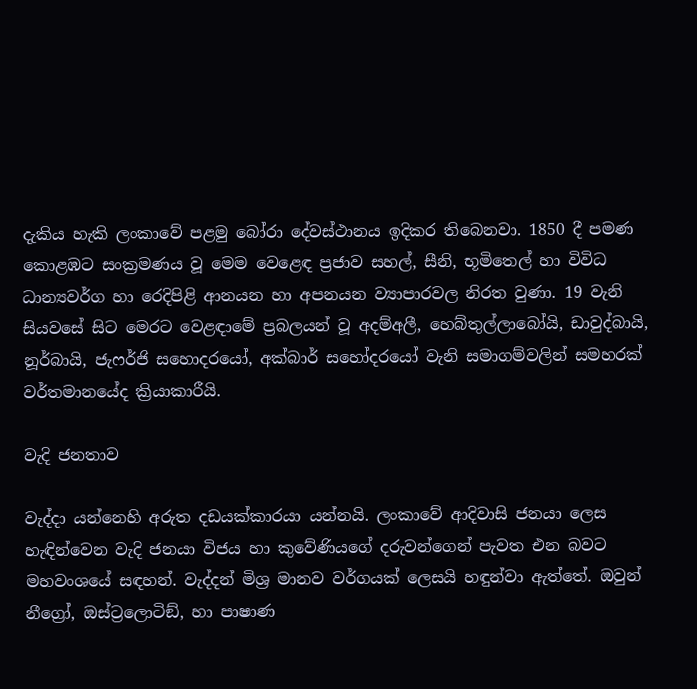දැකිය හැකි ලංකාවේ පළමු බෝරා දේවස්ථානය ඉදිකර තිබෙනවා. 1850 දී පමණ කොළඹට සංක්‍රමණය වූ මෙම වෙළෙඳ ප්‍රජාව සහල්, සීනි, භූමිතෙල් හා විවිධ ධාන්‍යවර්ග හා රෙදිපිළි ආනයන හා අපනයන ව්‍යාපාරවල නිරත වුණා. 19 වැනි සියවසේ සිට මෙරට වෙළඳාමේ ප්‍රබලයන් වූ අදම්අලී, හෙබ්තුල්ලාබෝයි, ඩාවුද්බායි, නූර්බායි, ජැෆර්ජි සහොදරයෝ, අක්බාර් සහෝදරයෝ වැනි සමාගම්වලින් සමහරක් වර්තමානයේද ක්‍රියාකාරීයි.

වැදි ජනතාව

වැද්දා යන්නෙහි අරුත දඩයක්කාරයා යන්නයි. ලංකාවේ ආදිවාසි ජනයා ලෙස හැඳින්වෙන වැදි ජනයා විජය හා කුවේණියගේ දරුවන්ගෙන් පැවත එන බවට මහවංශයේ සඳහන්. වැද්දන් මිශ්‍ර මානව වර්ගයක් ලෙසයි හඳුන්වා ඇත්තේ. ඔවුන් නීග්‍රෝ, ඔස්ට්‍රලොටිඞ්, හා පාෂාණ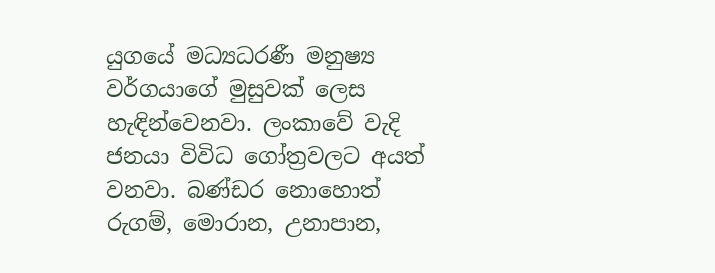යුගයේ මධ්‍යධරණී මනුෂ්‍ය වර්ගයාගේ මුසුවක් ලෙස හැඳින්වෙනවා. ලංකාවේ වැදි ජනයා විවිධ ගෝත්‍රවලට අයත් වනවා. බණ්ඩර නොහොත් රුගම්, මොරාන, උනාපාන,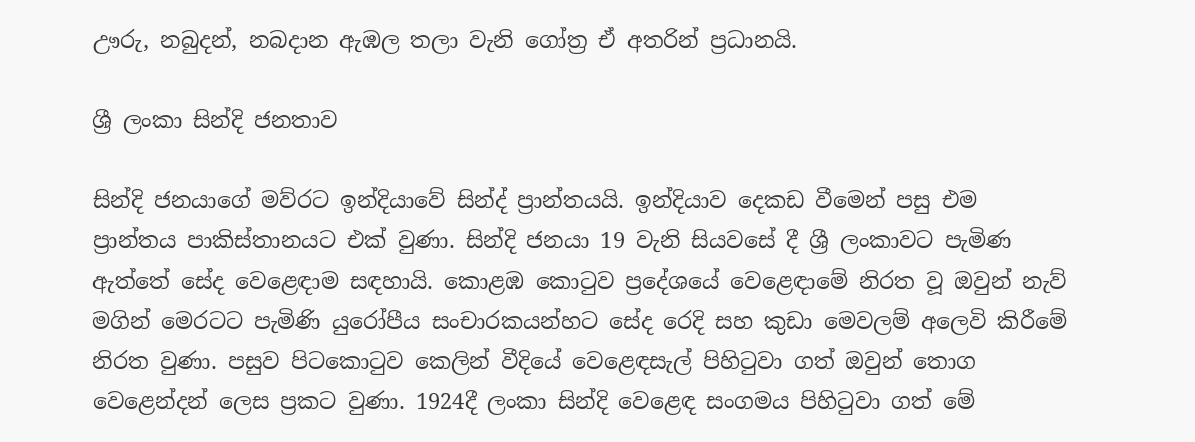ඌරු, නබුදන්, නබදාන ඇඹල තලා වැනි ගෝත්‍ර ඒ අතරින් ප්‍රධානයි.

ශ්‍රී ලංකා සින්දි ජනතාව

සින්දි ජනයාගේ මව්රට ඉන්දියාවේ සින්ද් ප්‍රාන්තයයි. ඉන්දියාව දෙකඩ වීමෙන් පසු එම ප්‍රාන්තය පාකිස්තානයට එක් වුණා. සින්දි ජනයා 19 වැනි සියවසේ දී ශ්‍රී ලංකාවට පැමිණ ඇත්තේ සේද වෙළෙඳාම සඳහායි. කොළඹ කොටුව ප්‍රදේශයේ වෙළෙඳාමේ නිරත වූ ඔවුන් නැව් මගින් මෙරටට පැමිණි යුරෝපීය සංචාරකයන්හට සේද රෙදි සහ කුඩා මෙවලම් අලෙවි කිරීමේ නිරත වුණා. පසුව පිටකොටුව කෙලින් වීදියේ වෙළෙඳසැල් පිහිටුවා ගත් ඔවුන් තොග වෙළෙන්දන් ලෙස ප්‍රකට වුණා. 1924දී ලංකා සින්දි වෙළෙඳ සංගමය පිහිටුවා ගත් මේ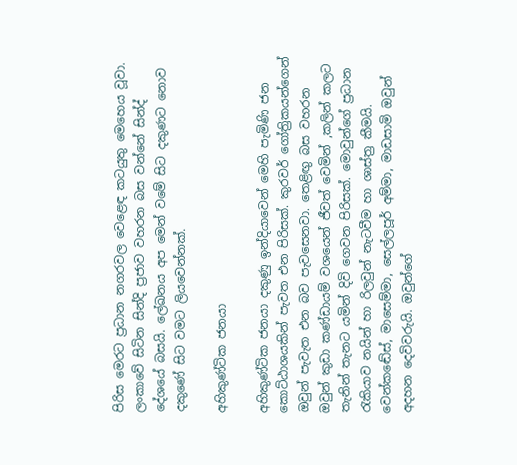පිරිස මෙරට ප්‍රධාන නගරවල වෙළෙඳ කටයුතු මෙහෙය වූවා. ලංකාවේ සිටින සින්දි ප්‍රජාව වහරන බස වන්නේ සින්ද් දේශයේ බසයි. ලේඛනය අප මෙන් වමේ සිට දකුණට නොව දකුණේ සිට වමට ලියවෙන්නක්.

අහිකුණ්ටික ජනයා

අහිකුණ්ටික ජනයා දකුණු ඉන්දියාවෙන් මෙහි පැමිණි ජන කොට්ඨාශයකින් පැවත එන පිරිසක්. කුරවර් ගෝත්‍රිකයන්ගෙන් ඔවුන් පැවැත එන බව පැවසෙනවා. තෙළිඟු බස වහරන ඔවුන් කුඩා කණ්ඩායම් වශයෙන් ජීවත් වෙමින් ,කලින් කලට තැනින් තැනට යමින් දිවි ගෙවන පිරිසක්. මොවුන්ගේ ප්‍රධාන රැකියාව නයින් හා රිලවුන් නැටවීම හා ශාස්ත්‍ර කීමයි. වෙන්කඬේස්, මාසෙම්මා, සෙල්ලපූර් අම්මා, මාඩසාමි ඔවුන් අදහන දෙවිවරුයි. ඔවුන්ගේ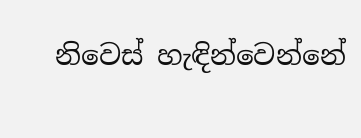නිවෙස් හැඳින්වෙන්නේ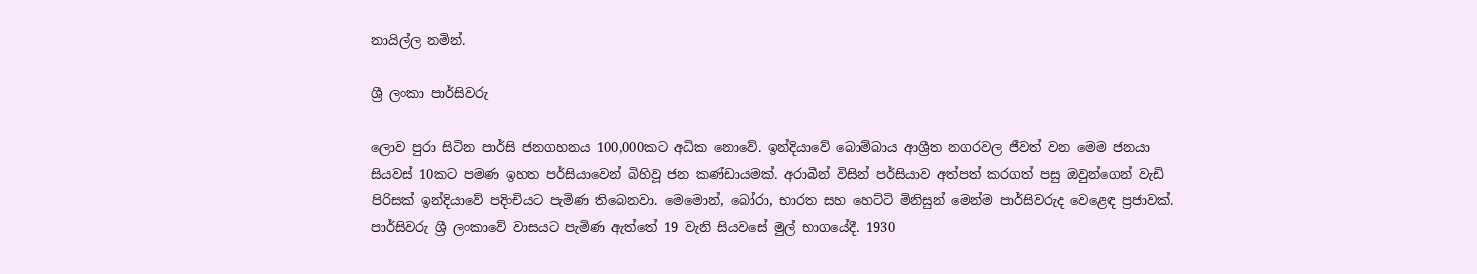නායිල්ල නමින්.

ශ්‍රී ලංකා පාර්සිවරු

ලොව පුරා සිටින පාර්සි ජනගහනය 100,000කට අධික නොවේ. ඉන්දියාවේ බොම්බාය ආශ්‍රීත නගරවල ජීවත් වන මෙම ජනයා සියවස් 10කට පමණ ඉහත පර්සියාවෙන් බිහිවූ ජන කණ්ඩායමක්. අරාබීන් විසින් පර්සියාව අත්පත් කරගත් පසු ඔවුන්ගෙන් වැඩි පිරිසක් ඉන්දියාවේ පදිංචියට පැමිණ තිබෙනවා. මෙමොන්, බෝරා, භාරත සහ හෙට්ටි මිනිසුන් මෙන්ම පාර්සිවරුද වෙළෙඳ ප්‍රජාවක්. පාර්සිවරු ශ්‍රී ලංකාවේ වාසයට පැමිණ ඇත්තේ 19 වැනි සියවසේ මුල් භාගයේදී. 1930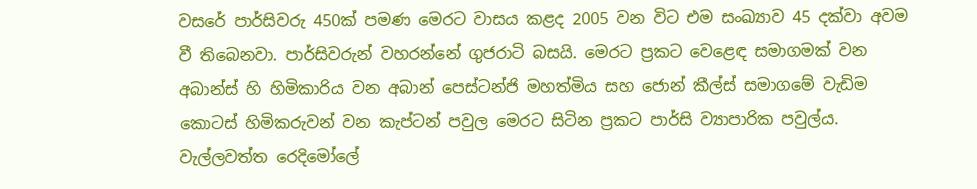වසරේ පාර්සිවරු 450ක් පමණ මෙරට වාසය කළද 2005 වන විට එම සංඛ්‍යාව 45 දක්වා අවම වී තිබෙනවා. පාර්සිවරුන් වහරන්නේ ගුජරාටි බසයි. මෙරට ප්‍රකට වෙළෙඳ සමාගමක් වන අබාන්ස් හි හිමිකාරිය වන අබාන් පෙස්ටන්ජි මහත්මිය සහ ජොන් කීල්ස් සමාගමේ වැඩිම කොටස් හිමිකරුවන් වන කැප්ටන් පවුල මෙරට සිටින ප්‍රකට පාර්සි ව්‍යාපාරික පවුල්ය. වැල්ලවත්ත රෙදිමෝලේ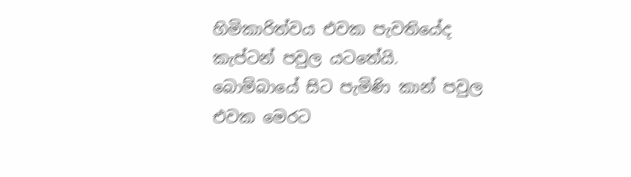හිමිකාරිත්වය එවක පැවතියේද කැප්ටන් පවුල යටතේයි. බොම්බායේ සිට පැමිණි කාන් පවුල එවක මෙරට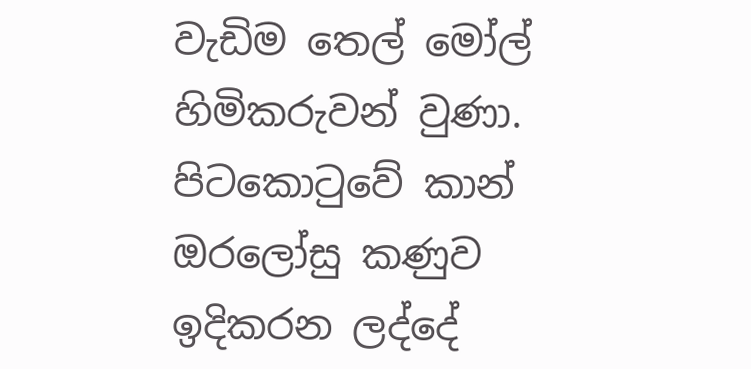වැඩිම තෙල් මෝල් හිමිකරුවන් වුණා. පිටකොටුවේ කාන් ඔරලෝසු කණුව ඉදිකරන ලද්දේ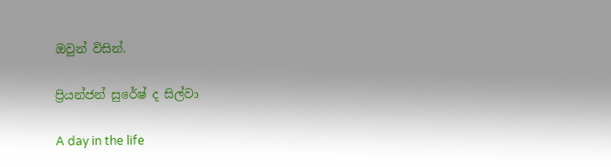ඔවුන් විසින්.

ප්‍රියන්ජන් සුරේෂ් ද සිල්වා

A day in the life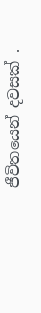ජීවිතයෙන් දවසක් .